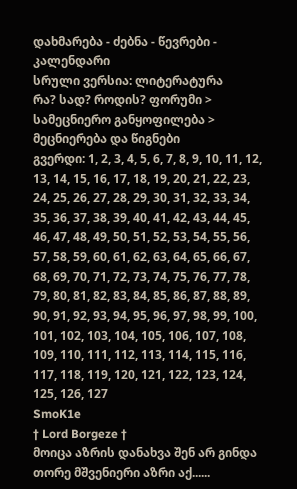დახმარება - ძებნა - წევრები - კალენდარი
სრული ვერსია: ლიტერატურა
რა? სად? როდის? ფორუმი > სამეცნიერო განყოფილება > მეცნიერება და წიგნები
გვერდი: 1, 2, 3, 4, 5, 6, 7, 8, 9, 10, 11, 12, 13, 14, 15, 16, 17, 18, 19, 20, 21, 22, 23, 24, 25, 26, 27, 28, 29, 30, 31, 32, 33, 34, 35, 36, 37, 38, 39, 40, 41, 42, 43, 44, 45, 46, 47, 48, 49, 50, 51, 52, 53, 54, 55, 56, 57, 58, 59, 60, 61, 62, 63, 64, 65, 66, 67, 68, 69, 70, 71, 72, 73, 74, 75, 76, 77, 78, 79, 80, 81, 82, 83, 84, 85, 86, 87, 88, 89, 90, 91, 92, 93, 94, 95, 96, 97, 98, 99, 100, 101, 102, 103, 104, 105, 106, 107, 108, 109, 110, 111, 112, 113, 114, 115, 116, 117, 118, 119, 120, 121, 122, 123, 124, 125, 126, 127
SmoK1e
† Lord Borgeze †
მოიცა აზრის დანახვა შენ არ გინდა თორე მშვენიერი აზრი აქ......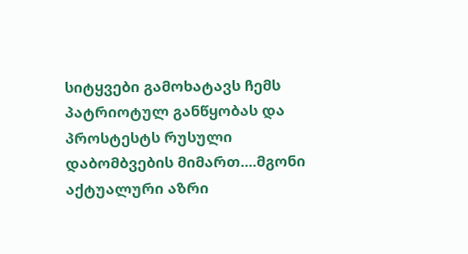სიტყვები გამოხატავს ჩემს პატრიოტულ განწყობას და პროსტესტს რუსული დაბომბვების მიმართ....მგონი აქტუალური აზრი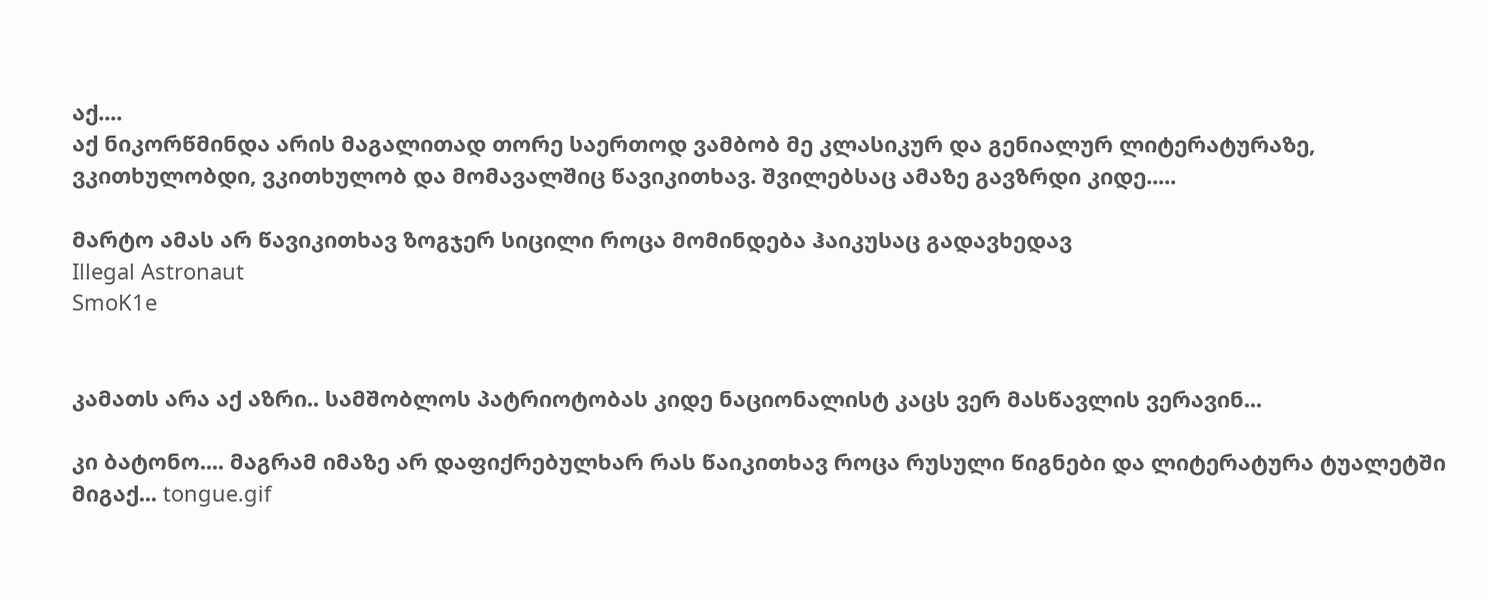აქ....
აქ ნიკორწმინდა არის მაგალითად თორე საერთოდ ვამბობ მე კლასიკურ და გენიალურ ლიტერატურაზე, ვკითხულობდი, ვკითხულობ და მომავალშიც წავიკითხავ. შვილებსაც ამაზე გავზრდი კიდე.....

მარტო ამას არ წავიკითხავ ზოგჯერ სიცილი როცა მომინდება ჰაიკუსაც გადავხედავ
Illegal Astronaut
SmoK1e


კამათს არა აქ აზრი.. სამშობლოს პატრიოტობას კიდე ნაციონალისტ კაცს ვერ მასწავლის ვერავინ...

კი ბატონო.... მაგრამ იმაზე არ დაფიქრებულხარ რას წაიკითხავ როცა რუსული წიგნები და ლიტერატურა ტუალეტში მიგაქ... tongue.gif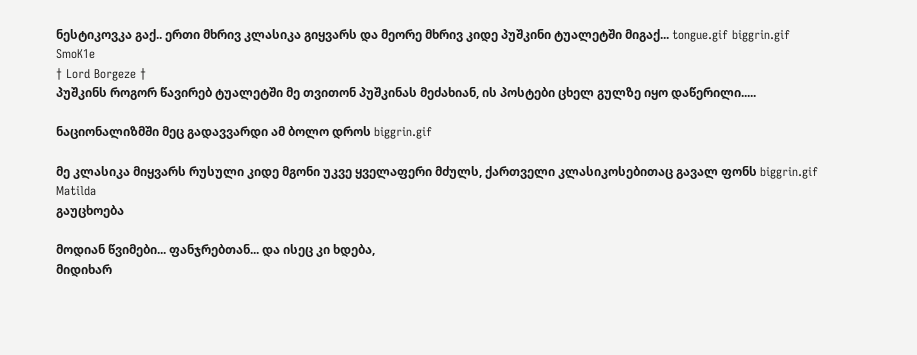ნესტიკოვკა გაქ.. ერთი მხრივ კლასიკა გიყვარს და მეორე მხრივ კიდე პუშკინი ტუალეტში მიგაქ... tongue.gif biggrin.gif
SmoK1e
† Lord Borgeze †
პუშკინს როგორ წავირებ ტუალეტში მე თვითონ პუშკინას მეძახიან, ის პოსტები ცხელ გულზე იყო დაწერილი.....

ნაციონალიზმში მეც გადავვარდი ამ ბოლო დროს biggrin.gif

მე კლასიკა მიყვარს რუსული კიდე მგონი უკვე ყველაფერი მძულს, ქართველი კლასიკოსებითაც გავალ ფონს biggrin.gif
Matilda
გაუცხოება

მოდიან წვიმები... ფანჯრებთან... და ისეც კი ხდება,
მიდიხარ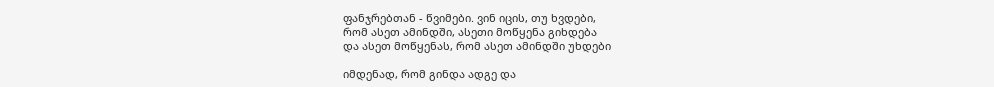ფანჯრებთან - წვიმები. ვინ იცის, თუ ხვდები,
რომ ასეთ ამინდში, ასეთი მოწყენა გიხდება
და ასეთ მოწყენას, რომ ასეთ ამინდში უხდები

იმდენად, რომ გინდა ადგე და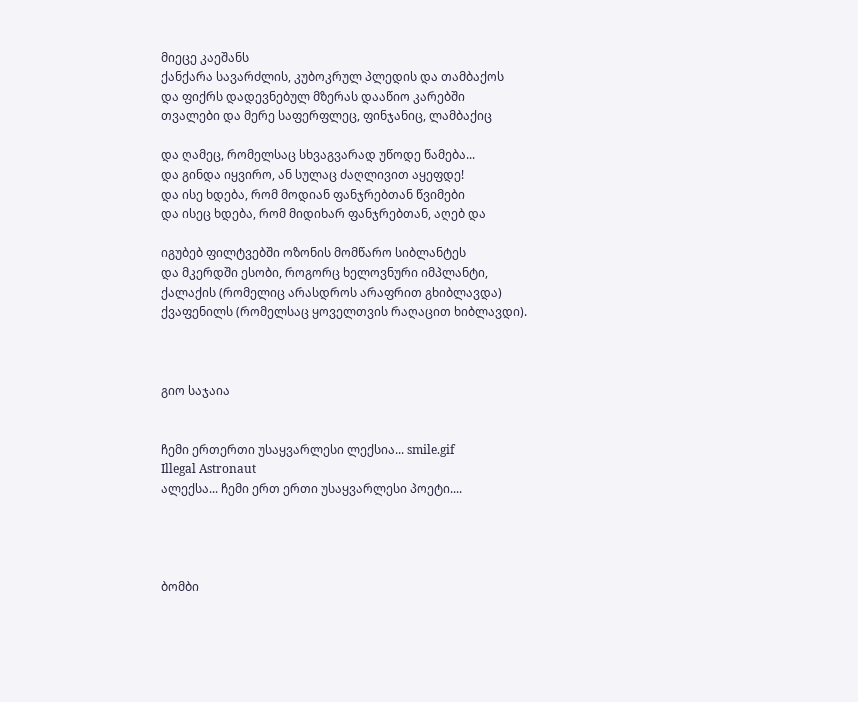მიეცე კაეშანს
ქანქარა სავარძლის, კუბოკრულ პლედის და თამბაქოს
და ფიქრს დადევნებულ მზერას დააწიო კარებში
თვალები და მერე საფერფლეც, ფინჯანიც, ლამბაქიც

და ღამეც, რომელსაც სხვაგვარად უწოდე წამება...
და გინდა იყვირო, ან სულაც ძაღლივით აყეფდე!
და ისე ხდება, რომ მოდიან ფანჯრებთან წვიმები
და ისეც ხდება, რომ მიდიხარ ფანჯრებთან, აღებ და

იგუბებ ფილტვებში ოზონის მომწარო სიბლანტეს
და მკერდში ესობი, როგორც ხელოვნური იმპლანტი,
ქალაქის (რომელიც არასდროს არაფრით გხიბლავდა)
ქვაფენილს (რომელსაც ყოველთვის რაღაცით ხიბლავდი).



გიო საჯაია


ჩემი ერთერთი უსაყვარლესი ლექსია... smile.gif
Illegal Astronaut
ალექსა... ჩემი ერთ ერთი უსაყვარლესი პოეტი....




ბომბი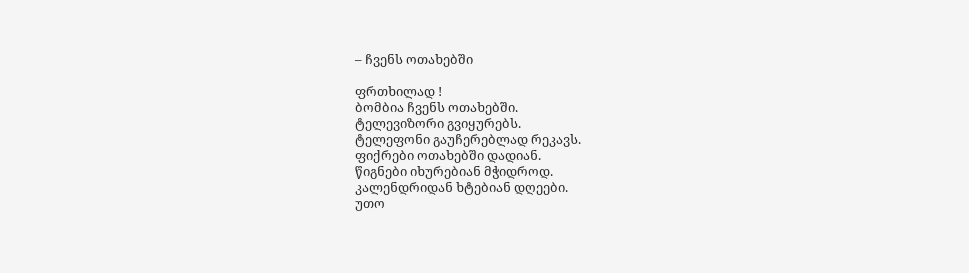– ჩვენს ოთახებში

ფრთხილად !
ბომბია ჩვენს ოთახებში.
ტელევიზორი გვიყურებს.
ტელეფონი გაუჩერებლად რეკავს.
ფიქრები ოთახებში დადიან.
წიგნები იხურებიან მჭიდროდ.
კალენდრიდან ხტებიან დღეები.
უთო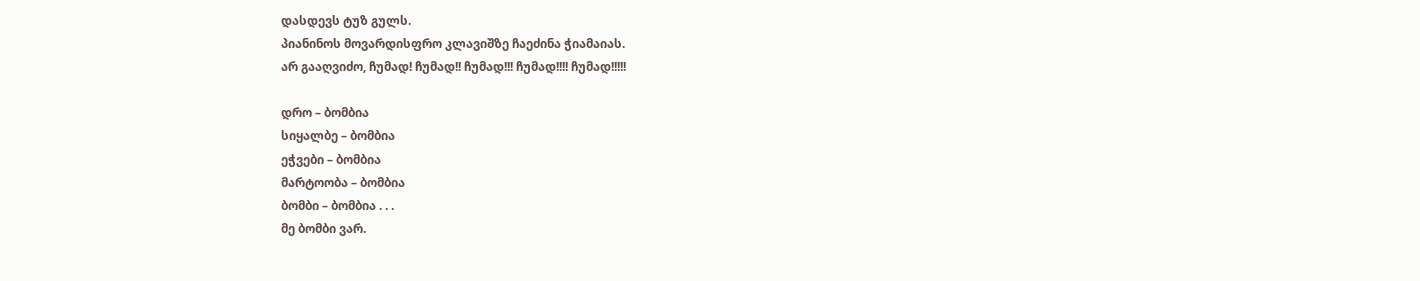დასდევს ტუზ გულს.
პიანინოს მოვარდისფრო კლავიშზე ჩაეძინა ჭიამაიას.
არ გააღვიძო, ჩუმად! ჩუმად!! ჩუმად!!! ჩუმად!!!! ჩუმად!!!!!

დრო – ბომბია
სიყალბე – ბომბია
ეჭვები – ბომბია
მარტოობა – ბომბია
ბომბი – ბომბია . . .
მე ბომბი ვარ.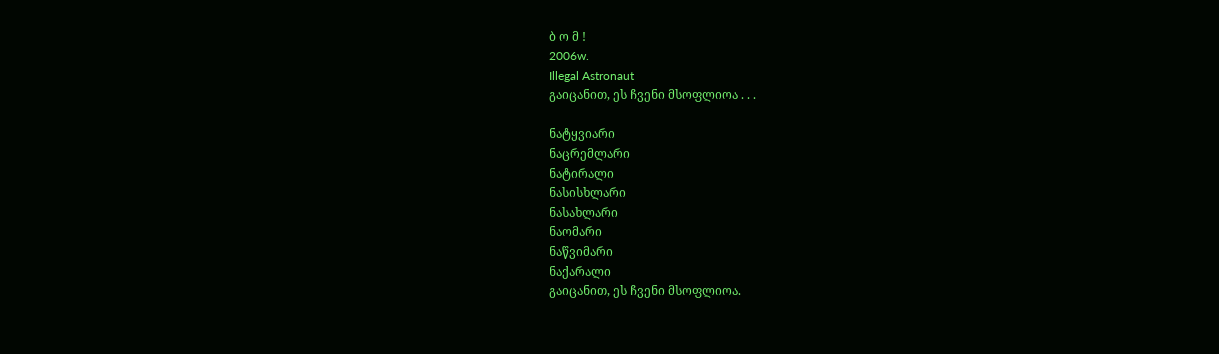ბ ო მ !
2006w.
Illegal Astronaut
გაიცანით, ეს ჩვენი მსოფლიოა . . .

ნატყვიარი
ნაცრემლარი
ნატირალი
ნასისხლარი
ნასახლარი
ნაომარი
ნაწვიმარი
ნაქარალი
გაიცანით, ეს ჩვენი მსოფლიოა.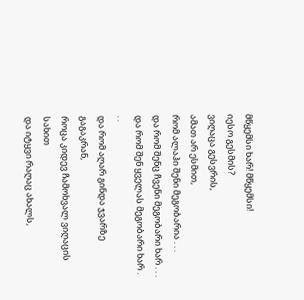მწყემსი ხარ! მწყემსი!
იესო გესმის?
ვიღაცა გესვრის,
ამათ არ ესმით,
რომ ალაჰი შენი მეგობარია . . .
და რომ შენც ჩვენი მეგობარი ხარ . . .
და რომ შენ ყველას მეგობარი ხარ . . .
და რომ აღარ გინდა ჯვარზე გაგაკრან,
როცა კიდევ ჩამოხვალ ვიღაცის სახით
და იტყვი რაღაც ახალს,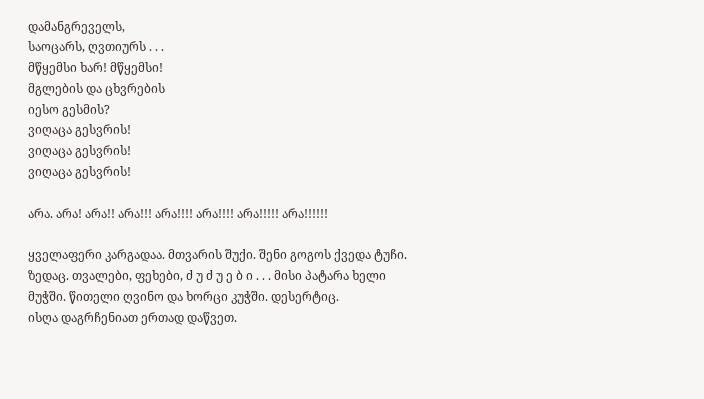დამანგრეველს,
საოცარს, ღვთიურს . . .
მწყემსი ხარ! მწყემსი!
მგლების და ცხვრების
იესო გესმის?
ვიღაცა გესვრის!
ვიღაცა გესვრის!
ვიღაცა გესვრის!

არა. არა! არა!! არა!!! არა!!!! არა!!!! არა!!!!! არა!!!!!!

ყველაფერი კარგადაა. მთვარის შუქი. შენი გოგოს ქვედა ტუჩი.
ზედაც. თვალები, ფეხები, ძ უ ძ უ ე ბ ი . . . მისი პატარა ხელი
მუჭში. წითელი ღვინო და ხორცი კუჭში. დესერტიც.
ისღა დაგრჩენიათ ერთად დაწვეთ.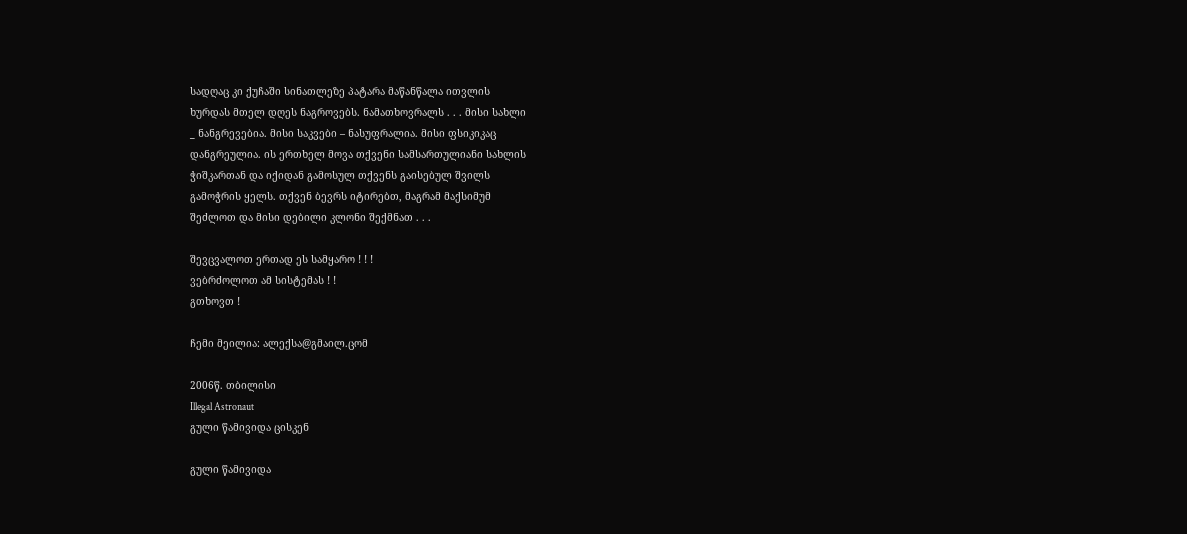სადღაც კი ქუჩაში სინათლეზე პატარა მაწანწალა ითვლის
ხურდას მთელ დღეს ნაგროვებს. ნამათხოვრალს . . . მისი სახლი
_ ნანგრევებია. მისი საკვები – ნასუფრალია. მისი ფსიკიკაც
დანგრეულია. ის ერთხელ მოვა თქვენი სამსართულიანი სახლის
ჭიშკართან და იქიდან გამოსულ თქვენს გაისებულ შვილს
გამოჭრის ყელს. თქვენ ბევრს იტირებთ, მაგრამ მაქსიმუმ
შეძლოთ და მისი დებილი კლონი შექმნათ . . .

შევცვალოთ ერთად ეს სამყარო ! ! !
ვებრძოლოთ ამ სისტემას ! !
გთხოვთ !

ჩემი მეილია: ალექსა@გმაილ.ცომ

2006წ. თბილისი
Illegal Astronaut
გული წამივიდა ცისკენ

გული წამივიდა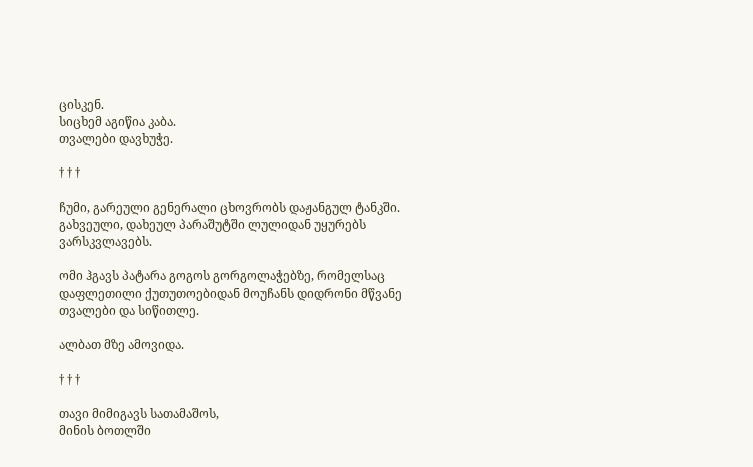ცისკენ.
სიცხემ აგიწია კაბა.
თვალები დავხუჭე.

† † †

ჩუმი, გარეული გენერალი ცხოვრობს დაჟანგულ ტანკში.
გახვეული, დახეულ პარაშუტში ლულიდან უყურებს
ვარსკვლავებს.

ომი ჰგავს პატარა გოგოს გორგოლაჭებზე, რომელსაც
დაფლეთილი ქუთუთოებიდან მოუჩანს დიდრონი მწვანე
თვალები და სიწითლე.

ალბათ მზე ამოვიდა.

† † †

თავი მიმიგავს სათამაშოს,
მინის ბოთლში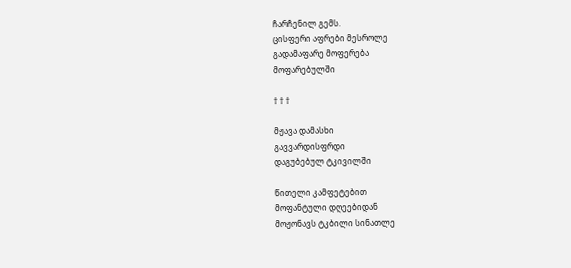ჩარჩენილ გემს.
ცისფერი აფრები მესროლე
გადამაფარე მოფერება
მოფარებულში

† † †

მჟავა დამასხი
გავვარდისფრდი
დაგუბებულ ტკივილში

წითელი კამფეტებით
მოფანტული დღეებიდან
მოჟონავს ტკბილი სინათლე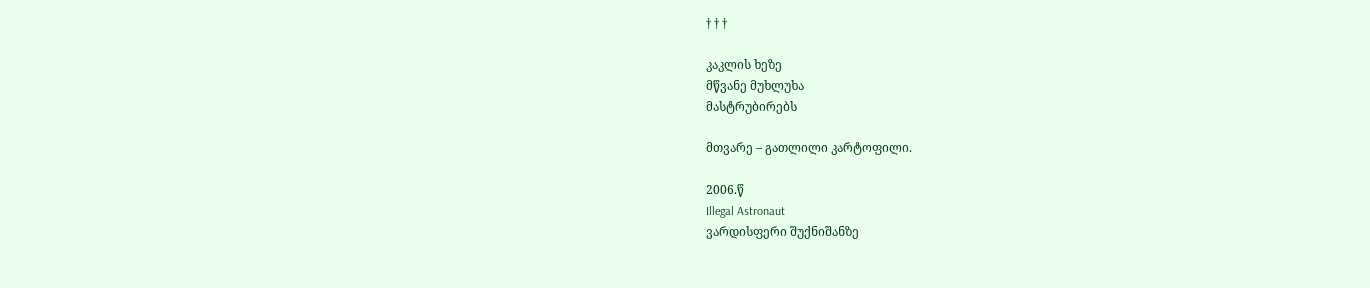† † †

კაკლის ხეზე
მწვანე მუხლუხა
მასტრუბირებს

მთვარე – გათლილი კარტოფილი.

2006.წ
Illegal Astronaut
ვარდისფერი შუქნიშანზე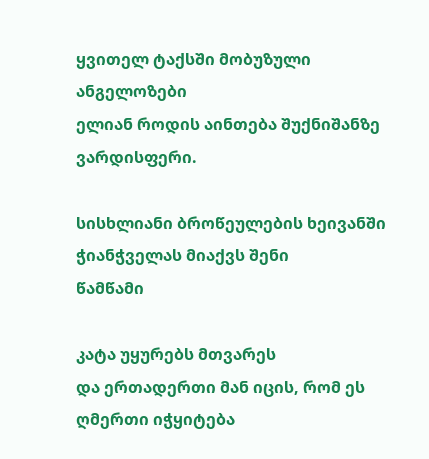ყვითელ ტაქსში მობუზული ანგელოზები
ელიან როდის აინთება შუქნიშანზე
ვარდისფერი.

სისხლიანი ბროწეულების ხეივანში
ჭიანჭველას მიაქვს შენი
წამწამი

კატა უყურებს მთვარეს
და ერთადერთი მან იცის, რომ ეს
ღმერთი იჭყიტება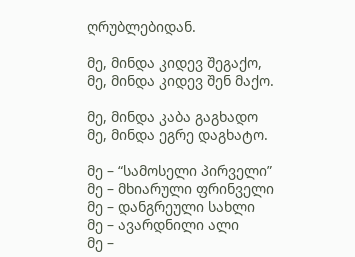ღრუბლებიდან.

მე, მინდა კიდევ შეგაქო,
მე, მინდა კიდევ შენ მაქო.

მე, მინდა კაბა გაგხადო
მე, მინდა ეგრე დაგხატო.

მე – “სამოსელი პირველი”
მე – მხიარული ფრინველი
მე – დანგრეული სახლი
მე – ავარდნილი ალი
მე –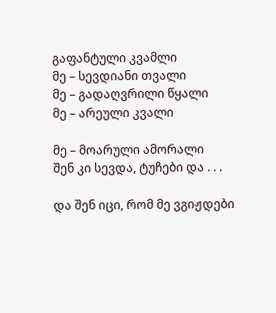გაფანტული კვამლი
მე – სევდიანი თვალი
მე – გადაღვრილი წყალი
მე – არეული კვალი

მე – მოარული ამორალი
შენ კი სევდა, ტუჩები და . . .

და შენ იცი, რომ მე ვგიჟდები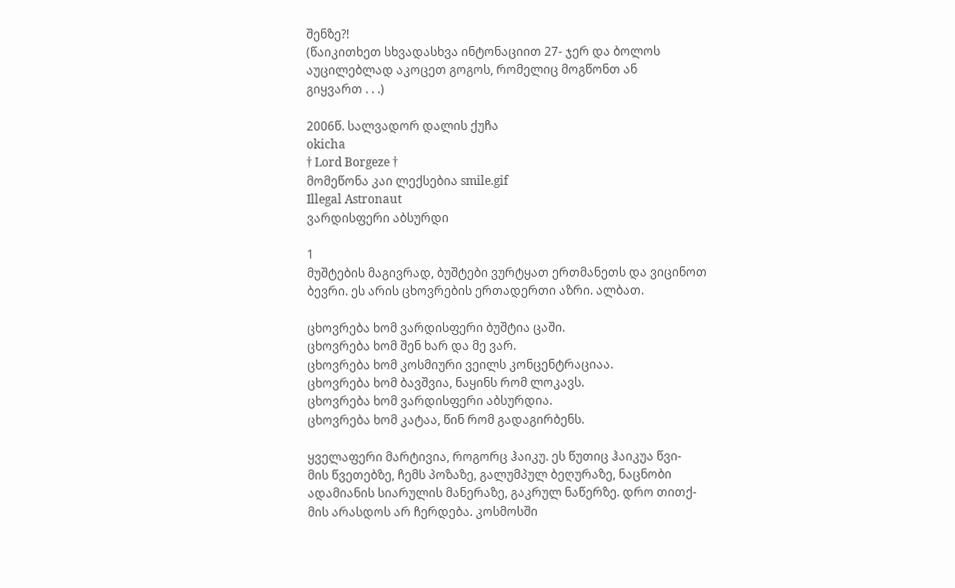შენზე?!
(წაიკითხეთ სხვადასხვა ინტონაციით 27- ჯერ და ბოლოს
აუცილებლად აკოცეთ გოგოს, რომელიც მოგწონთ ან
გიყვართ . . .)

2006წ. სალვადორ დალის ქუჩა
okicha
† Lord Borgeze †
მომეწონა კაი ლექსებია smile.gif
Illegal Astronaut
ვარდისფერი აბსურდი

1
მუშტების მაგივრად, ბუშტები ვურტყათ ერთმანეთს და ვიცინოთ
ბევრი. ეს არის ცხოვრების ერთადერთი აზრი. ალბათ.

ცხოვრება ხომ ვარდისფერი ბუშტია ცაში.
ცხოვრება ხომ შენ ხარ და მე ვარ.
ცხოვრება ხომ კოსმიური ვეილს კონცენტრაციაა.
ცხოვრება ხომ ბავშვია, ნაყინს რომ ლოკავს.
ცხოვრება ხომ ვარდისფერი აბსურდია.
ცხოვრება ხომ კატაა, წინ რომ გადაგირბენს.

ყველაფერი მარტივია, როგორც ჰაიკუ. ეს წუთიც ჰაიკუა წვი-
მის წვეთებზე, ჩემს პოზაზე, გალუმპულ ბეღურაზე, ნაცნობი
ადამიანის სიარულის მანერაზე, გაკრულ ნაწერზე. დრო თითქ-
მის არასდოს არ ჩერდება. კოსმოსში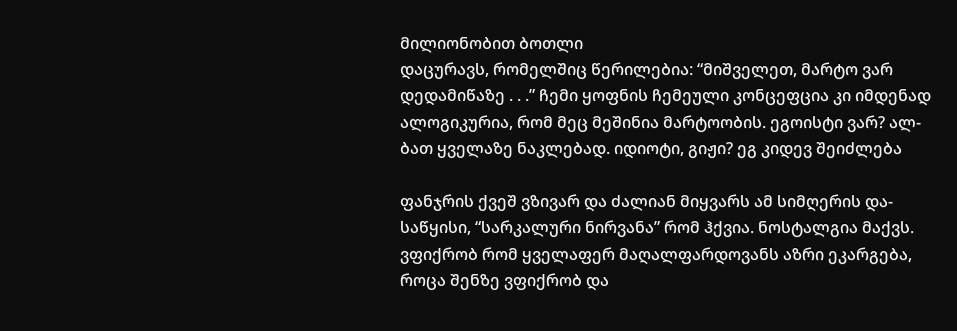მილიონობით ბოთლი
დაცურავს, რომელშიც წერილებია: “მიშველეთ, მარტო ვარ
დედამიწაზე . . .” ჩემი ყოფნის ჩემეული კონცეფცია კი იმდენად
ალოგიკურია, რომ მეც მეშინია მარტოობის. ეგოისტი ვარ? ალ-
ბათ ყველაზე ნაკლებად. იდიოტი, გიჟი? ეგ კიდევ შეიძლება

ფანჯრის ქვეშ ვზივარ და ძალიან მიყვარს ამ სიმღერის და-
საწყისი, “სარკალური ნირვანა” რომ ჰქვია. ნოსტალგია მაქვს.
ვფიქრობ რომ ყველაფერ მაღალფარდოვანს აზრი ეკარგება,
როცა შენზე ვფიქრობ და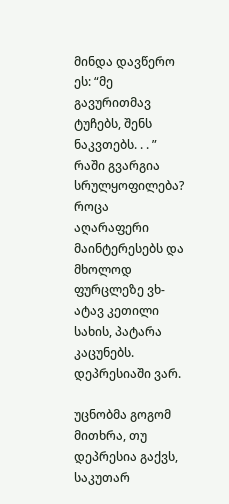მინდა დავწერო ეს: “მე გავურითმავ
ტუჩებს, შენს ნაკვთებს. . . ” რაში გვარგია სრულყოფილება?
როცა აღარაფერი მაინტერესებს და მხოლოდ ფურცლეზე ვხ-
ატავ კეთილი სახის, პატარა კაცუნებს. დეპრესიაში ვარ.

უცნობმა გოგომ მითხრა, თუ დეპრესია გაქვს, საკუთარ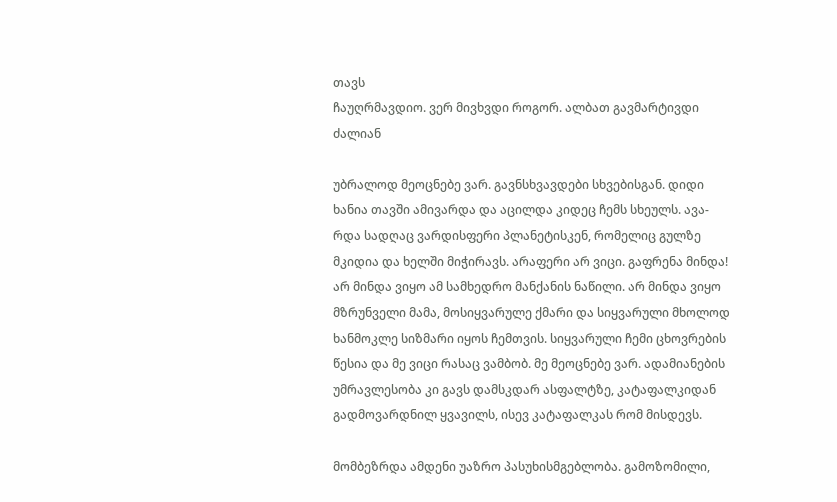თავს
ჩაუღრმავდიო. ვერ მივხვდი როგორ. ალბათ გავმარტივდი
ძალიან

უბრალოდ მეოცნებე ვარ. გავნსხვავდები სხვებისგან. დიდი
ხანია თავში ამივარდა და აცილდა კიდეც ჩემს სხეულს. ავა-
რდა სადღაც ვარდისფერი პლანეტისკენ, რომელიც გულზე
მკიდია და ხელში მიჭირავს. არაფერი არ ვიცი. გაფრენა მინდა!
არ მინდა ვიყო ამ სამხედრო მანქანის ნაწილი. არ მინდა ვიყო
მზრუნველი მამა, მოსიყვარულე ქმარი და სიყვარული მხოლოდ
ხანმოკლე სიზმარი იყოს ჩემთვის. სიყვარული ჩემი ცხოვრების
წესია და მე ვიცი რასაც ვამბობ. მე მეოცნებე ვარ. ადამიანების
უმრავლესობა კი გავს დამსკდარ ასფალტზე, კატაფალკიდან
გადმოვარდნილ ყვავილს, ისევ კატაფალკას რომ მისდევს.

მომბეზრდა ამდენი უაზრო პასუხისმგებლობა. გამოზომილი,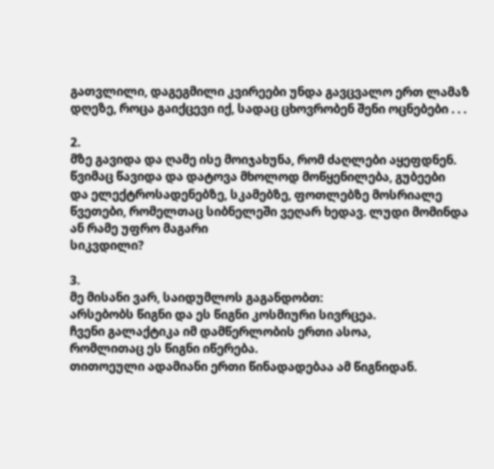გათვლილი, დაგეგმილი კვირეები უნდა გავცვალო ერთ ლამაზ
დღეზე, როცა გაიქცევი იქ, სადაც ცხოვრობენ შენი ოცნებები . . .

2.
მზე გავიდა და ღამე ისე მოიჯახუნა, რომ ძაღლები აყეფდნენ.
წვიმაც წავიდა და დატოვა მხოლოდ მოწყენილება, გუბეები
და ელექტროსადენებზე, სკამებზე, ფოთლებზე მოსრიალე
წვეთები, რომელთაც სიბნელეში ვეღარ ხედავ. ლუდი მომინდა
ან რამე უფრო მაგარი
სიკვდილი?

3.
მე მისანი ვარ, საიდუმლოს გაგანდობთ:
არსებობს წიგნი და ეს წიგნი კოსმიური სივრცეა.
ჩვენი გალაქტიკა იმ დამწერლობის ერთი ასოა,
რომლითაც ეს წიგნი იწერება.
თითოეული ადამიანი ერთი წინადადებაა ამ წიგნიდან.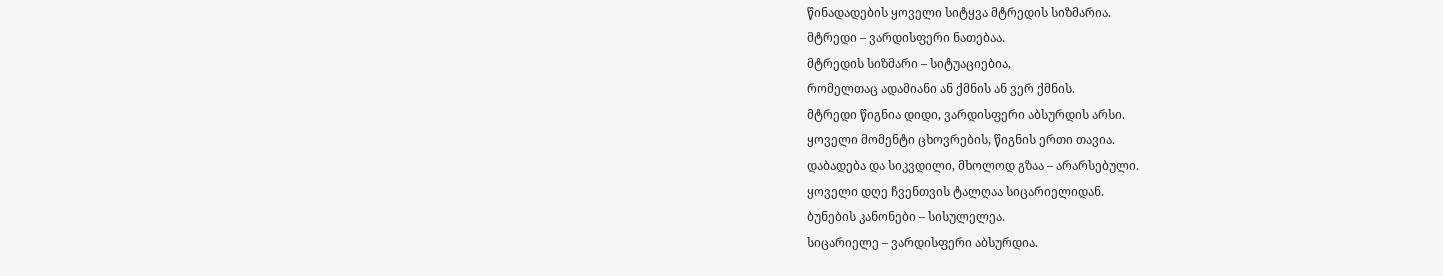წინადადების ყოველი სიტყვა მტრედის სიზმარია.
მტრედი – ვარდისფერი ნათებაა.
მტრედის სიზმარი – სიტუაციებია,
რომელთაც ადამიანი ან ქმნის ან ვერ ქმნის.
მტრედი წიგნია დიდი, ვარდისფერი აბსურდის არსი.
ყოველი მომენტი ცხოვრების, წიგნის ერთი თავია.
დაბადება და სიკვდილი, მხოლოდ გზაა – არარსებული.
ყოველი დღე ჩვენთვის ტალღაა სიცარიელიდან.
ბუნების კანონები – სისულელეა.
სიცარიელე – ვარდისფერი აბსურდია.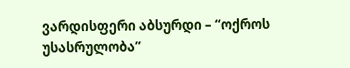ვარდისფერი აბსურდი – “ოქროს უსასრულობა”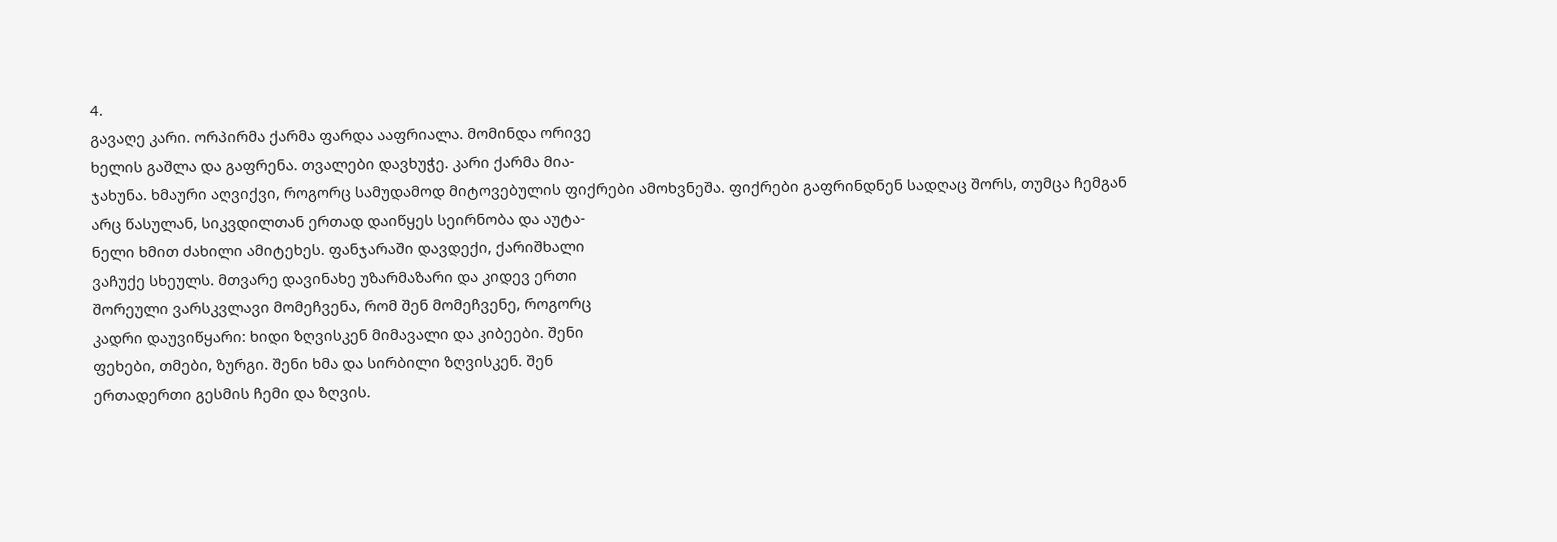4.
გავაღე კარი. ორპირმა ქარმა ფარდა ააფრიალა. მომინდა ორივე
ხელის გაშლა და გაფრენა. თვალები დავხუჭე. კარი ქარმა მია-
ჯახუნა. ხმაური აღვიქვი, როგორც სამუდამოდ მიტოვებულის ფიქრები ამოხვნეშა. ფიქრები გაფრინდნენ სადღაც შორს, თუმცა ჩემგან
არც წასულან, სიკვდილთან ერთად დაიწყეს სეირნობა და აუტა-
ნელი ხმით ძახილი ამიტეხეს. ფანჯარაში დავდექი, ქარიშხალი
ვაჩუქე სხეულს. მთვარე დავინახე უზარმაზარი და კიდევ ერთი
შორეული ვარსკვლავი მომეჩვენა, რომ შენ მომეჩვენე, როგორც
კადრი დაუვიწყარი: ხიდი ზღვისკენ მიმავალი და კიბეები. შენი
ფეხები, თმები, ზურგი. შენი ხმა და სირბილი ზღვისკენ. შენ
ერთადერთი გესმის ჩემი და ზღვის.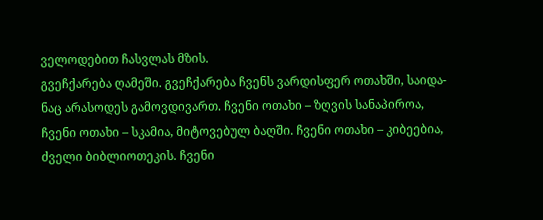ველოდებით ჩასვლას მზის.
გვეჩქარება ღამეში. გვეჩქარება ჩვენს ვარდისფერ ოთახში, საიდა-
ნაც არასოდეს გამოვდივართ. ჩვენი ოთახი – ზღვის სანაპიროა,
ჩვენი ოთახი – სკამია, მიტოვებულ ბაღში. ჩვენი ოთახი – კიბეებია,
ძველი ბიბლიოთეკის. ჩვენი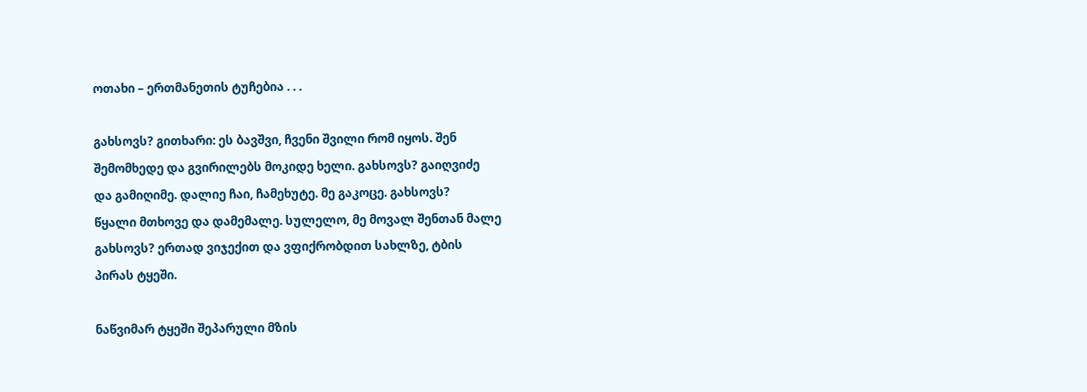ოთახი – ერთმანეთის ტუჩებია . . .

გახსოვს? გითხარი: ეს ბავშვი, ჩვენი შვილი რომ იყოს. შენ
შემომხედე და გვირილებს მოკიდე ხელი. გახსოვს? გაიღვიძე
და გამიღიმე. დალიე ჩაი, ჩამეხუტე. მე გაკოცე. გახსოვს?
წყალი მთხოვე და დამემალე. სულელო, მე მოვალ შენთან მალე
გახსოვს? ერთად ვიჯექით და ვფიქრობდით სახლზე, ტბის
პირას ტყეში.

ნაწვიმარ ტყეში შეპარული მზის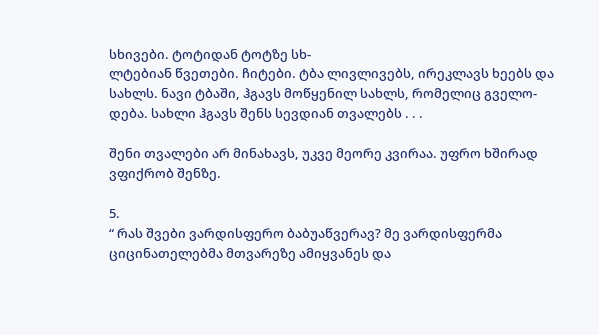სხივები. ტოტიდან ტოტზე სხ-
ლტებიან წვეთები. ჩიტები. ტბა ლივლივებს, ირეკლავს ხეებს და
სახლს. ნავი ტბაში, ჰგავს მოწყენილ სახლს, რომელიც გველო-
დება. სახლი ჰგავს შენს სევდიან თვალებს . . .

შენი თვალები არ მინახავს, უკვე მეორე კვირაა. უფრო ხშირად
ვფიქრობ შენზე.

5.
“ რას შვები ვარდისფერო ბაბუაწვერავ? მე ვარდისფერმა
ციცინათელებმა მთვარეზე ამიყვანეს და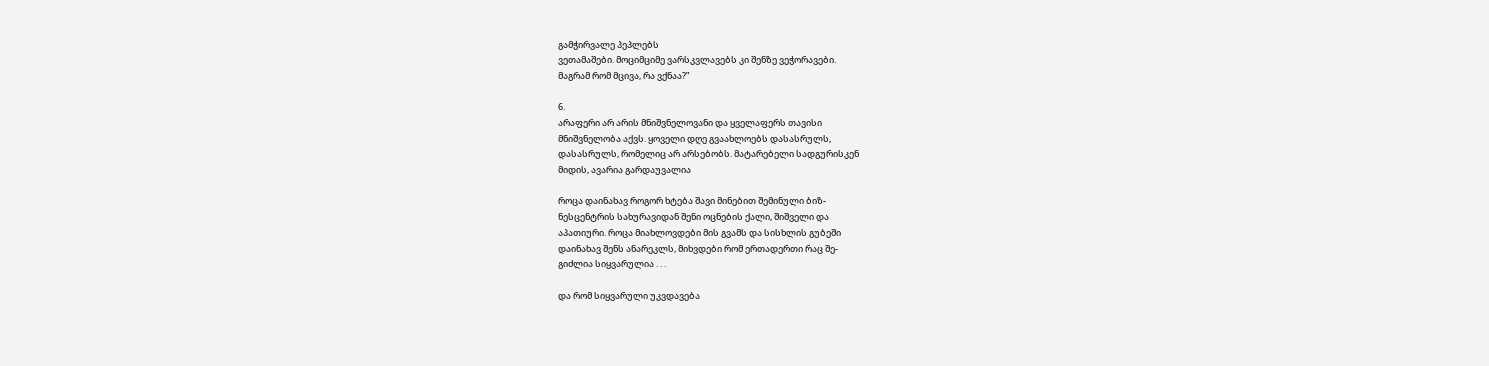გამჭირვალე პეპლებს
ვეთამაშები. მოციმციმე ვარსკვლავებს კი შენზე ვეჭორავები.
მაგრამ რომ მცივა, რა ვქნაა?”

6.
არაფერი არ არის მნიშვნელოვანი და ყველაფერს თავისი
მნიშვნელობა აქვს. ყოველი დღე გვაახლოებს დასასრულს,
დასასრულს, რომელიც არ არსებობს. მატარებელი სადგურისკენ
მიდის, ავარია გარდაუვალია

როცა დაინახავ როგორ ხტება შავი მინებით შემინული ბიზ-
ნესცენტრის სახურავიდან შენი ოცნების ქალი, შიშველი და
აპათიური. როცა მიახლოვდები მის გვამს და სისხლის გუბეში
დაინახავ შენს ანარეკლს, მიხვდები რომ ერთადერთი რაც შე-
გიძლია სიყვარულია . . .

და რომ სიყვარული უკვდავება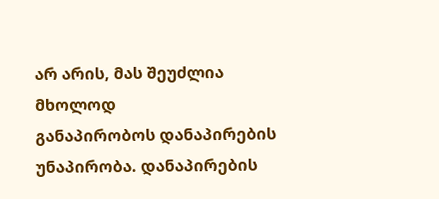არ არის, მას შეუძლია მხოლოდ
განაპირობოს დანაპირების უნაპირობა. დანაპირების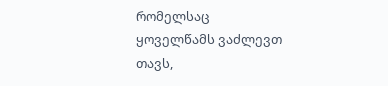რომელსაც
ყოველწამს ვაძლევთ თავს,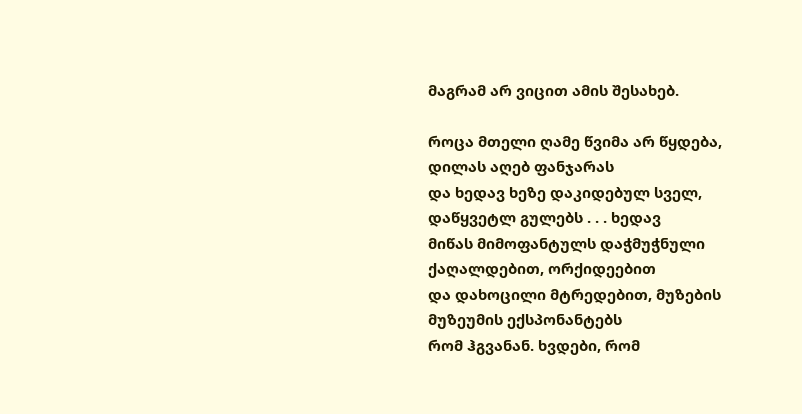მაგრამ არ ვიცით ამის შესახებ.

როცა მთელი ღამე წვიმა არ წყდება, დილას აღებ ფანჯარას
და ხედავ ხეზე დაკიდებულ სველ, დაწყვეტლ გულებს . . . ხედავ
მიწას მიმოფანტულს დაჭმუჭნული ქაღალდებით, ორქიდეებით
და დახოცილი მტრედებით, მუზების მუზეუმის ექსპონანტებს
რომ ჰგვანან. ხვდები, რომ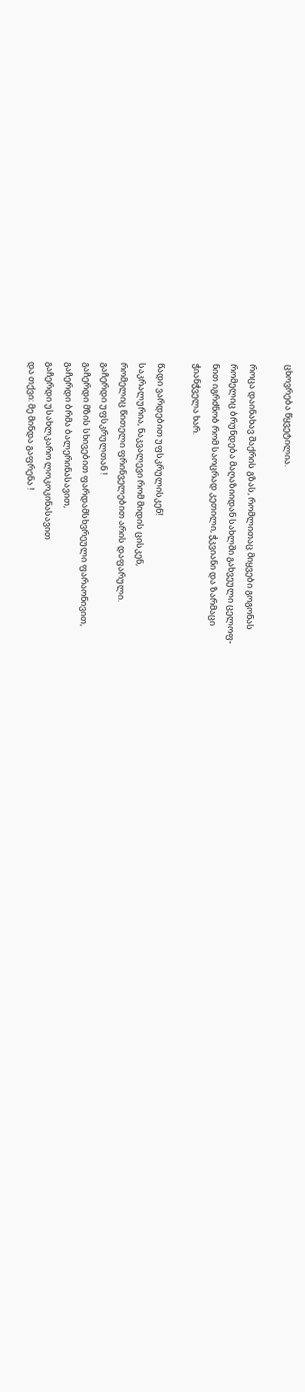ცხოვრება წყვეტილია.

როცა დაინახავ შაქრის გზას, რომლითაც მიყვები გოგონას
რომელიც ბრუნდება მაღაზიიდან სახლში გახვეული ცელოფ-
ნით იგრძნობ რომ საოცრად კეთილი, ჭკვიანი და ზარმაცი
ჭიანჭველა ხარ.

წადი ვარდებით უფსკრულისკენ!
საკრალურია, ნაკვალევი რომ მიდის ცისკენ,
რომელიც წითელი ფრინველებით არის დაფარული.
გაჩერდი უფსკრულთან !
გაჩერდი მზის სხივებით ფარდამსხვრეული ფარაონივით,
გაჩერდი ბრმა ბალერინასავით,
გაჩერდი უსახლკარო ლოკოკინასავით
და თქვი: მე მინდა გაფრენა !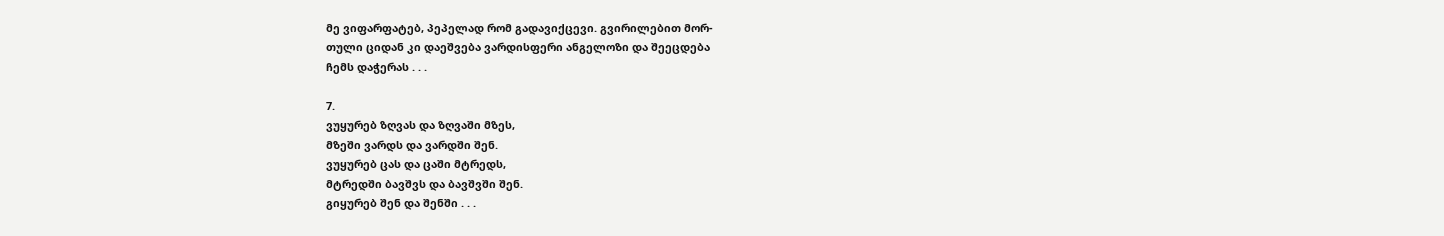მე ვიფარფატებ, პეპელად რომ გადავიქცევი. გვირილებით მორ-
თული ციდან კი დაეშვება ვარდისფერი ანგელოზი და შეეცდება
ჩემს დაჭერას . . .

7.
ვუყურებ ზღვას და ზღვაში მზეს,
მზეში ვარდს და ვარდში შენ.
ვუყურებ ცას და ცაში მტრედს,
მტრედში ბავშვს და ბავშვში შენ.
გიყურებ შენ და შენში . . .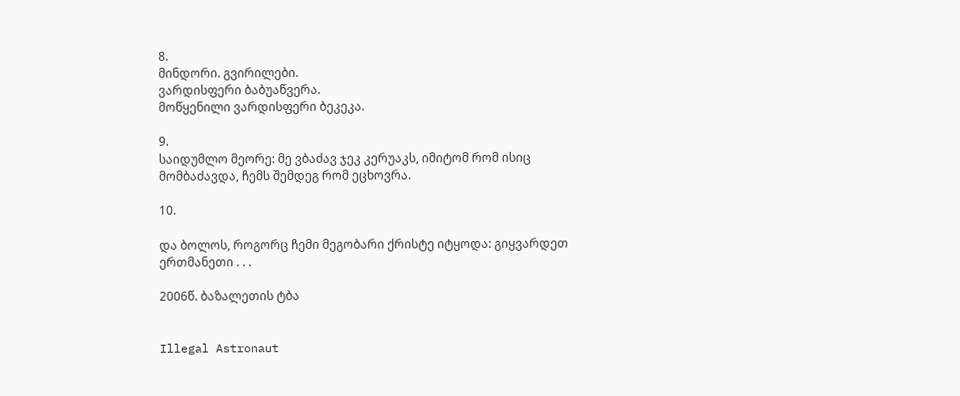8.
მინდორი. გვირილები.
ვარდისფერი ბაბუაწვერა.
მოწყენილი ვარდისფერი ბეკეკა.

9.
საიდუმლო მეორე: მე ვბაძავ ჯეკ კერუაკს, იმიტომ რომ ისიც
მომბაძავდა, ჩემს შემდეგ რომ ეცხოვრა.

10.

და ბოლოს, როგორც ჩემი მეგობარი ქრისტე იტყოდა: გიყვარდეთ
ერთმანეთი . . .

2006წ. ბაზალეთის ტბა


Illegal Astronaut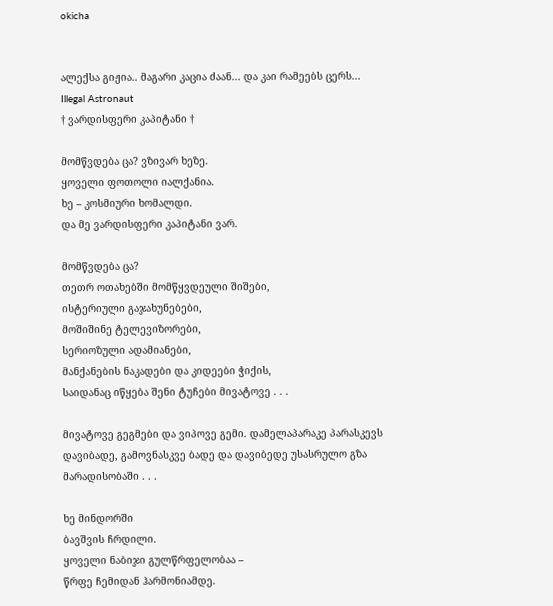okicha


ალექსა გიჟია.. მაგარი კაცია ძაან... და კაი რამეებს ცერს...
Illegal Astronaut
† ვარდისფერი კაპიტანი †

მომწვდება ცა? ვზივარ ხეზე.
ყოველი ფოთოლი იალქანია.
ხე – კოსმიური ხომალდი.
და მე ვარდისფერი კაპიტანი ვარ.

მომწვდება ცა?
თეთრ ოთახებში მომწყვდეული შიშები,
ისტერიული გაჯახუნებები,
მოშიშინე ტელევიზორები,
სერიოზული ადამიანები,
მანქანების ნაკადები და კიდეები ჭიქის,
საიდანაც იწყება შენი ტუჩები მივატოვე . . .

მივატოვე გეგმები და ვიპოვე გემი. დამელაპარაკე პარასკევს
დავიბადე, გამოვნასკვე ბადე და დავიბედე უსასრულო გზა
მარადისობაში . . .

ხე მინდორში
ბავშვის ჩრდილი.
ყოველი ნაბიჯი გულწრფელობაა –
წრფე ჩემიდან ჰარმონიამდე.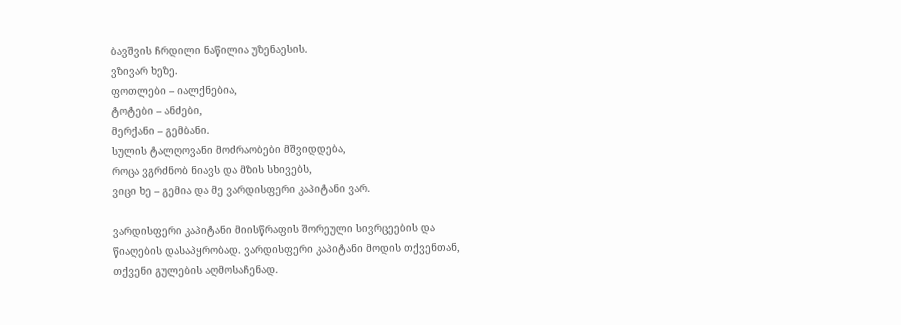ბავშვის ჩრდილი ნაწილია უზენაესის.
ვზივარ ხეზე.
ფოთლები – იალქნებია,
ტოტები – ანძები,
მერქანი – გემბანი.
სულის ტალღოვანი მოძრაობები მშვიდდება,
როცა ვგრძნობ ნიავს და მზის სხივებს,
ვიცი ხე – გემია და მე ვარდისფერი კაპიტანი ვარ.

ვარდისფერი კაპიტანი მიისწრაფის შორეული სივრცეების და
წიაღების დასაპყრობად. ვარდისფერი კაპიტანი მოდის თქვენთან,
თქვენი გულების აღმოსაჩენად.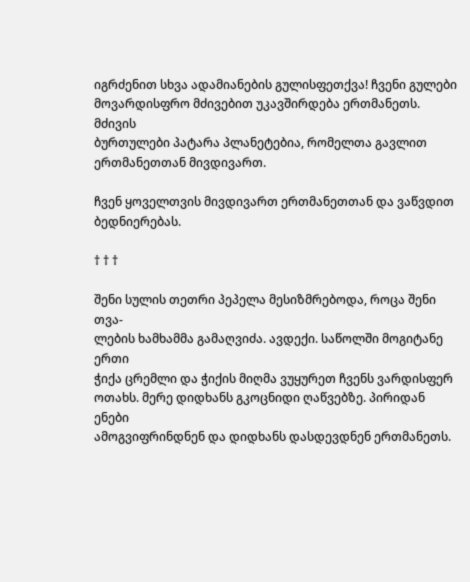იგრძენით სხვა ადამიანების გულისფეთქვა! ჩვენი გულები
მოვარდისფრო მძივებით უკავშირდება ერთმანეთს. მძივის
ბურთულები პატარა პლანეტებია, რომელთა გავლით
ერთმანეთთან მივდივართ.

ჩვენ ყოველთვის მივდივართ ერთმანეთთან და ვაწვდით
ბედნიერებას.

† † †

შენი სულის თეთრი პეპელა მესიზმრებოდა, როცა შენი თვა-
ლების ხამხამმა გამაღვიძა. ავდექი. საწოლში მოგიტანე ერთი
ჭიქა ცრემლი და ჭიქის მიღმა ვუყურეთ ჩვენს ვარდისფერ
ოთახს. მერე დიდხანს გკოცნიდი ღაწვებზე. პირიდან ენები
ამოგვიფრინდნენ და დიდხანს დასდევდნენ ერთმანეთს.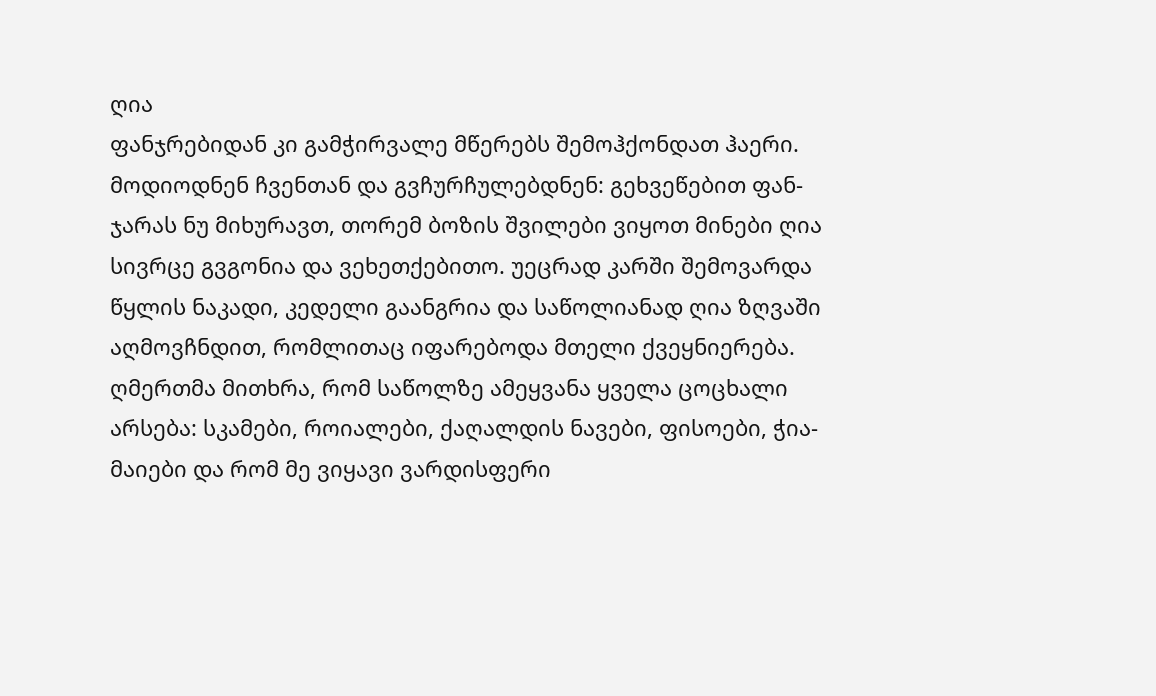ღია
ფანჯრებიდან კი გამჭირვალე მწერებს შემოჰქონდათ ჰაერი.
მოდიოდნენ ჩვენთან და გვჩურჩულებდნენ: გეხვეწებით ფან-
ჯარას ნუ მიხურავთ, თორემ ბოზის შვილები ვიყოთ მინები ღია
სივრცე გვგონია და ვეხეთქებითო. უეცრად კარში შემოვარდა
წყლის ნაკადი, კედელი გაანგრია და საწოლიანად ღია ზღვაში
აღმოვჩნდით, რომლითაც იფარებოდა მთელი ქვეყნიერება.
ღმერთმა მითხრა, რომ საწოლზე ამეყვანა ყველა ცოცხალი
არსება: სკამები, როიალები, ქაღალდის ნავები, ფისოები, ჭია-
მაიები და რომ მე ვიყავი ვარდისფერი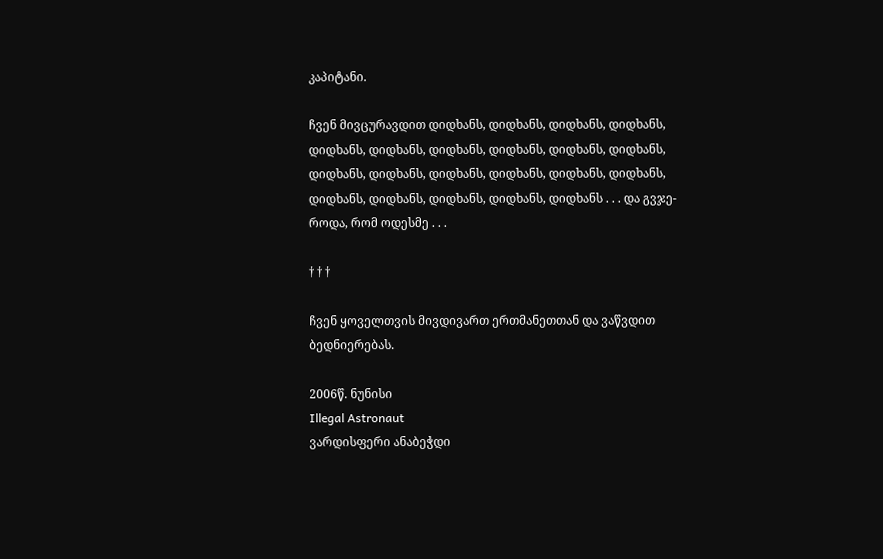კაპიტანი.

ჩვენ მივცურავდით დიდხანს, დიდხანს, დიდხანს, დიდხანს,
დიდხანს, დიდხანს, დიდხანს, დიდხანს, დიდხანს, დიდხანს,
დიდხანს, დიდხანს, დიდხანს, დიდხანს, დიდხანს, დიდხანს,
დიდხანს, დიდხანს, დიდხანს, დიდხანს, დიდხანს . . . და გვჯე-
როდა, რომ ოდესმე . . .

† † †

ჩვენ ყოველთვის მივდივართ ერთმანეთთან და ვაწვდით
ბედნიერებას.

2006წ. ნუნისი
Illegal Astronaut
ვარდისფერი ანაბეჭდი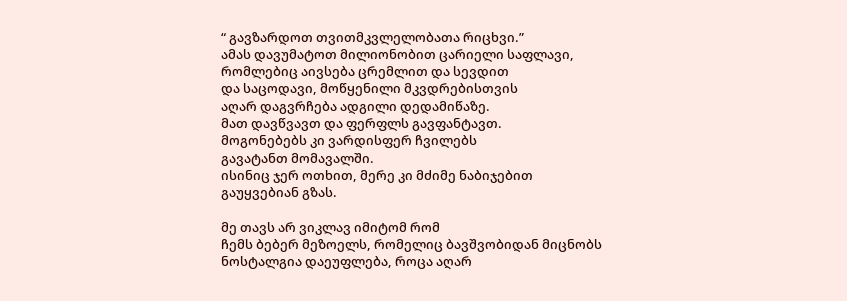“ გავზარდოთ თვითმკვლელობათა რიცხვი.”
ამას დავუმატოთ მილიონობით ცარიელი საფლავი,
რომლებიც აივსება ცრემლით და სევდით
და საცოდავი, მოწყენილი მკვდრებისთვის
აღარ დაგვრჩება ადგილი დედამიწაზე.
მათ დავწვავთ და ფერფლს გავფანტავთ.
მოგონებებს კი ვარდისფერ ჩვილებს
გავატანთ მომავალში.
ისინიც ჯერ ოთხით, მერე კი მძიმე ნაბიჯებით
გაუყვებიან გზას.

მე თავს არ ვიკლავ იმიტომ რომ
ჩემს ბებერ მეზოელს, რომელიც ბავშვობიდან მიცნობს
ნოსტალგია დაეუფლება, როცა აღარ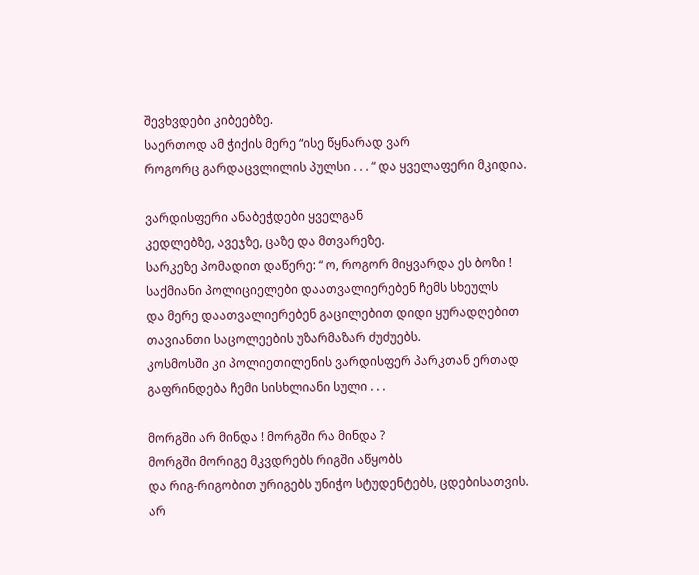შევხვდები კიბეებზე.
საერთოდ ამ ჭიქის მერე “ისე წყნარად ვარ
როგორც გარდაცვლილის პულსი . . . “ და ყველაფერი მკიდია.

ვარდისფერი ანაბეჭდები ყველგან
კედლებზე, ავეჯზე, ცაზე და მთვარეზე.
სარკეზე პომადით დაწერე: “ ო, როგორ მიყვარდა ეს ბოზი !
საქმიანი პოლიციელები დაათვალიერებენ ჩემს სხეულს
და მერე დაათვალიერებენ გაცილებით დიდი ყურადღებით
თავიანთი საცოლეების უზარმაზარ ძუძუებს.
კოსმოსში კი პოლიეთილენის ვარდისფერ პარკთან ერთად
გაფრინდება ჩემი სისხლიანი სული . . .

მორგში არ მინდა ! მორგში რა მინდა ?
მორგში მორიგე მკვდრებს რიგში აწყობს
და რიგ-რიგობით ურიგებს უნიჭო სტუდენტებს, ცდებისათვის.
არ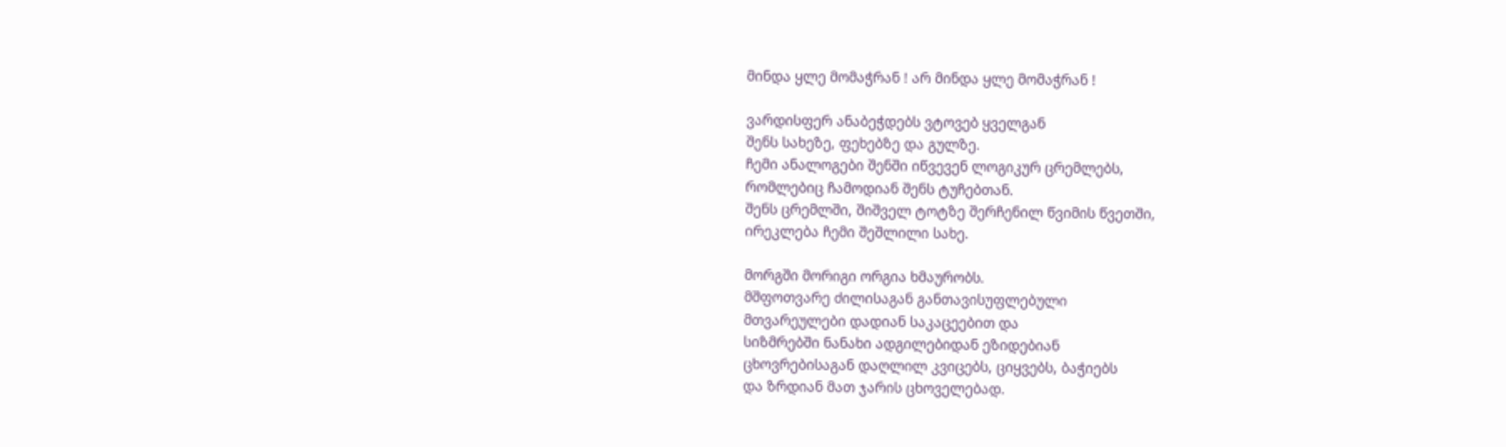მინდა ყლე მომაჭრან ! არ მინდა ყლე მომაჭრან !

ვარდისფერ ანაბეჭდებს ვტოვებ ყველგან
შენს სახეზე, ფეხებზე და გულზე.
ჩემი ანალოგები შენში იწვევენ ლოგიკურ ცრემლებს,
რომლებიც ჩამოდიან შენს ტუჩებთან.
შენს ცრემლში, შიშველ ტოტზე შერჩენილ წვიმის წვეთში,
ირეკლება ჩემი შეშლილი სახე.

მორგში მორიგი ორგია ხმაურობს.
მშფოთვარე ძილისაგან განთავისუფლებული
მთვარეულები დადიან საკაცეებით და
სიზმრებში ნანახი ადგილებიდან ეზიდებიან
ცხოვრებისაგან დაღლილ კვიცებს, ციყვებს, ბაჭიებს
და ზრდიან მათ ჯარის ცხოველებად.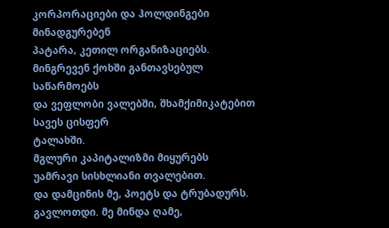კორპორაციები და ჰოლდინგები მინადგურებენ
პატარა, კეთილ ორგანიზაციებს.
მინგრევენ ქოხში განთავსებულ საწარმოებს
და ვეფლობი ვალებში, შხამქიმიკატებით სავეს ცისფერ
ტალახში.
მგლური კაპიტალიზმი მიყურებს
უამრავი სისხლიანი თვალებით.
და დამცინის მე, პოეტს და ტრუბადურს.
გავლოთდი. მე მინდა ღამე,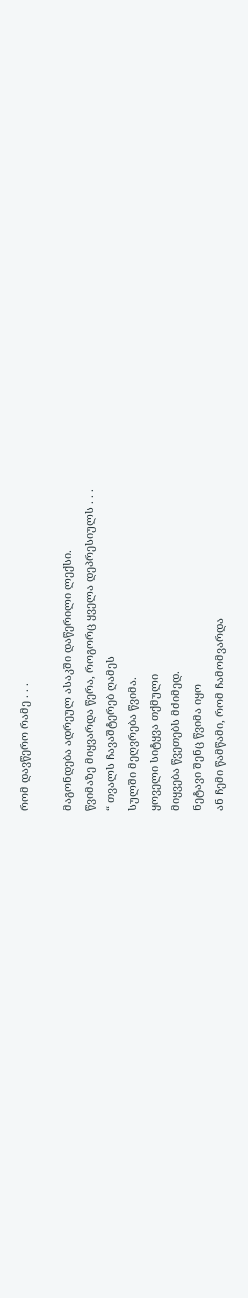რომ დავწერო რამე . . .

მაგონდება ადრეულ ასაკში დაწერილი ლექსი.
წვიმაზე მიყვარდა წერა, როგორც ყველა დეპრესიულს . . .
“ თვალს ჩავაშტერებ ღამეს
სულში მეღვრება წვიმა.
ყოველი სიტყვა თქმული
მიყვება წვეთებს მძიმედ.
ნეტავი შენც წვიმა იყო
ან ჩემი წამწამი, რომ ჩამომვარდა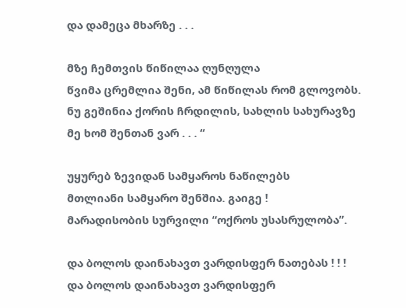და დამეცა მხარზე . . .

მზე ჩემთვის წიწილაა ღუნღულა
წვიმა ცრემლია შენი, ამ წიწილას რომ გლოვობს.
ნუ გეშინია ქორის ჩრდილის, სახლის სახურავზე
მე ხომ შენთან ვარ . . . “

უყურებ ზევიდან სამყაროს ნაწილებს
მთლიანი სამყარო შენშია. გაიგე !
მარადისობის სურვილი “ოქროს უსასრულობა”.

და ბოლოს დაინახავთ ვარდისფერ ნათებას ! ! !
და ბოლოს დაინახავთ ვარდისფერ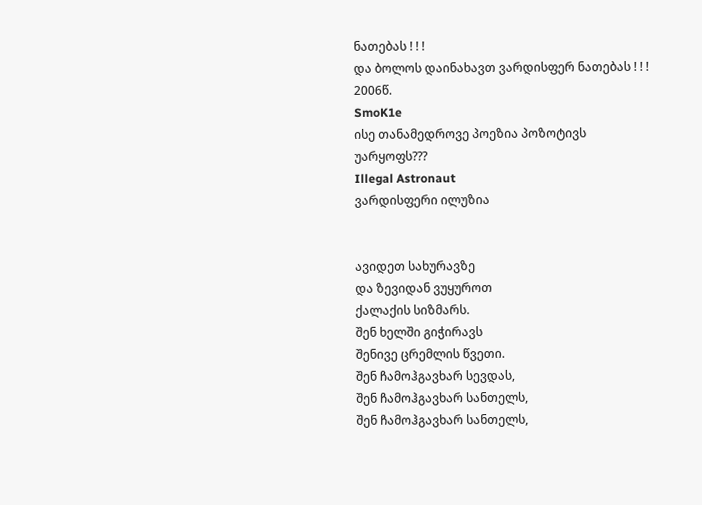ნათებას ! ! !
და ბოლოს დაინახავთ ვარდისფერ ნათებას ! ! !
2006წ.
SmoK1e
ისე თანამედროვე პოეზია პოზოტივს უარყოფს???
Illegal Astronaut
ვარდისფერი ილუზია


ავიდეთ სახურავზე
და ზევიდან ვუყუროთ
ქალაქის სიზმარს.
შენ ხელში გიჭირავს
შენივე ცრემლის წვეთი.
შენ ჩამოჰგავხარ სევდას,
შენ ჩამოჰგავხარ სანთელს,
შენ ჩამოჰგავხარ სანთელს,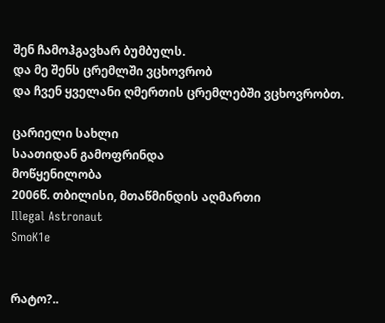შენ ჩამოჰგავხარ ბუმბულს.
და მე შენს ცრემლში ვცხოვრობ
და ჩვენ ყველანი ღმერთის ცრემლებში ვცხოვრობთ.

ცარიელი სახლი
საათიდან გამოფრინდა
მოწყენილობა
2006წ. თბილისი, მთაწმინდის აღმართი
Illegal Astronaut
SmoK1e


რატო?..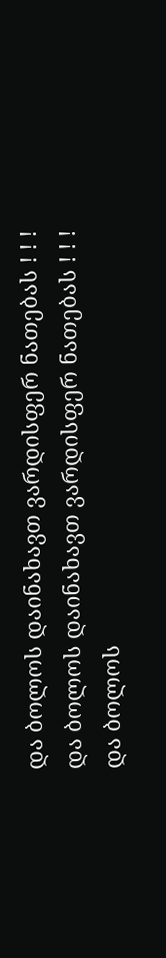და ბოლოს დაინახავთ ვარდისფერ ნათებას ! ! !
და ბოლოს დაინახავთ ვარდისფერ ნათებას ! ! !
და ბოლოს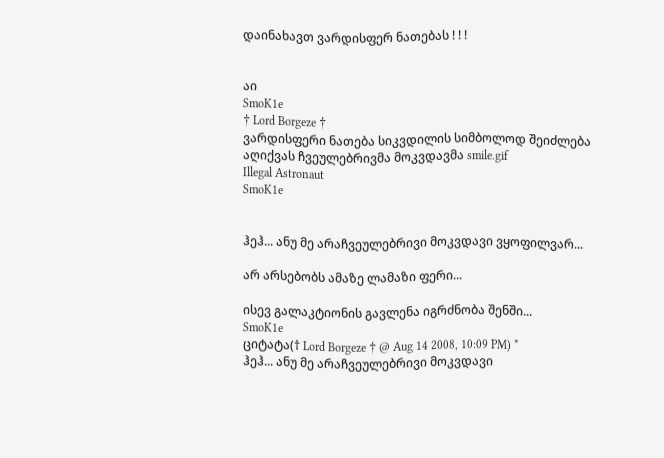დაინახავთ ვარდისფერ ნათებას ! ! !


აი
SmoK1e
† Lord Borgeze †
ვარდისფერი ნათება სიკვდილის სიმბოლოდ შეიძლება აღიქვას ჩვეულებრივმა მოკვდავმა smile.gif
Illegal Astronaut
SmoK1e


ჰეჰ... ანუ მე არაჩვეულებრივი მოკვდავი ვყოფილვარ...

არ არსებობს ამაზე ლამაზი ფერი...

ისევ გალაკტიონის გავლენა იგრძნობა შენში...
SmoK1e
ციტატა(† Lord Borgeze † @ Aug 14 2008, 10:09 PM) *
ჰეჰ... ანუ მე არაჩვეულებრივი მოკვდავი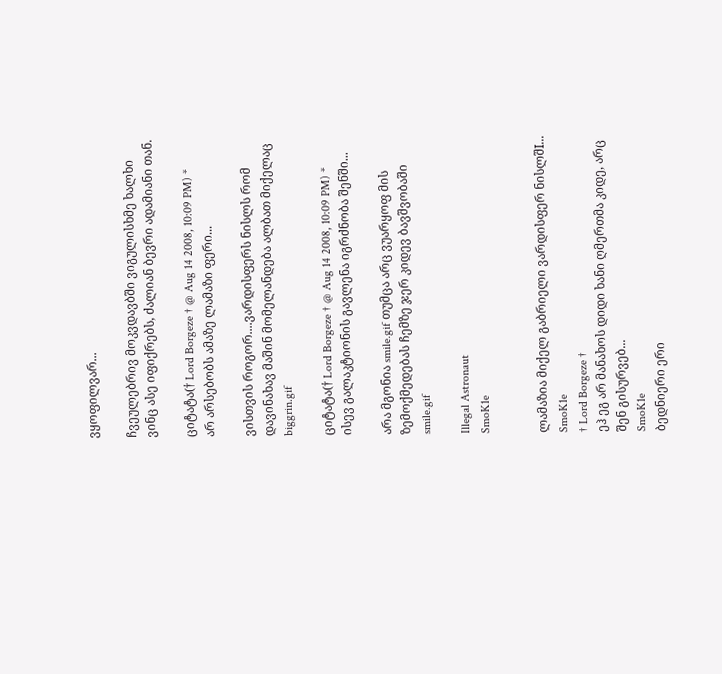ვყოფილვარ...

ჩვეულებრივ მოკვდავბში ვიგულისხმე ხალხი ვინც ასე იფიქრებს, ძალიან ბევრი ადამიანი თან.

ციტატა(† Lord Borgeze † @ Aug 14 2008, 10:09 PM) *
არ არსებობს ამაზე ლამაზი ფერი...

ვისთვის როგორ....ვარდისფერს ნისლს რომ დავინახავ მაშინ მომელანდება ალბათ მიქელაც biggrin.gif

ციტატა(† Lord Borgeze † @ Aug 14 2008, 10:09 PM) *
ისევ გალაკტიონის გავლენა იგრძნობა შენში...

არა მგონია smile.gif თუმცა არც ვუარყოფ მის ზემოქმედებას ჩემზე ჯერ კიდევ ბავშვობაში smile.gif

Illegal Astronaut
SmoK1e


ლამაზია მიქელ გაბრიელი ვარდისფერ ნისლშI...
SmoK1e
† Lord Borgeze †
ეჰ ეგ არ მანახოს დიდი ხანი ღმერთმა კიდე, არც შენ გისურვებ...
SmoK1e
ბედნიერი ერი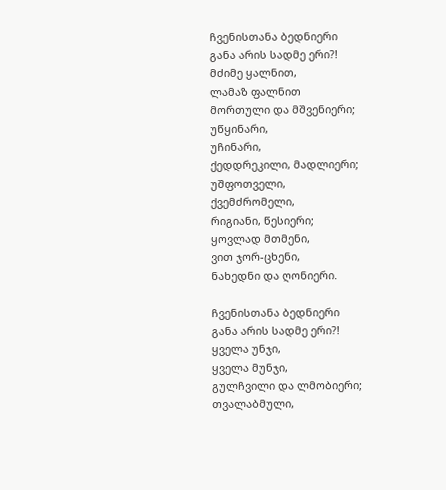ჩვენისთანა ბედნიერი
განა არის სადმე ერი?!
მძიმე ყალნით,
ლამაზ ფალნით
მორთული და მშვენიერი;
უწყინარი,
უჩინარი,
ქედდრეკილი, მადლიერი;
უშფოთველი,
ქვემძრომელი,
რიგიანი, წესიერი;
ყოვლად მთმენი,
ვით ჯორ-ცხენი,
ნახედნი და ღონიერი.

ჩვენისთანა ბედნიერი
განა არის სადმე ერი?!
ყველა უნჯი,
ყველა მუნჯი,
გულჩვილი და ლმობიერი;
თვალაბმული,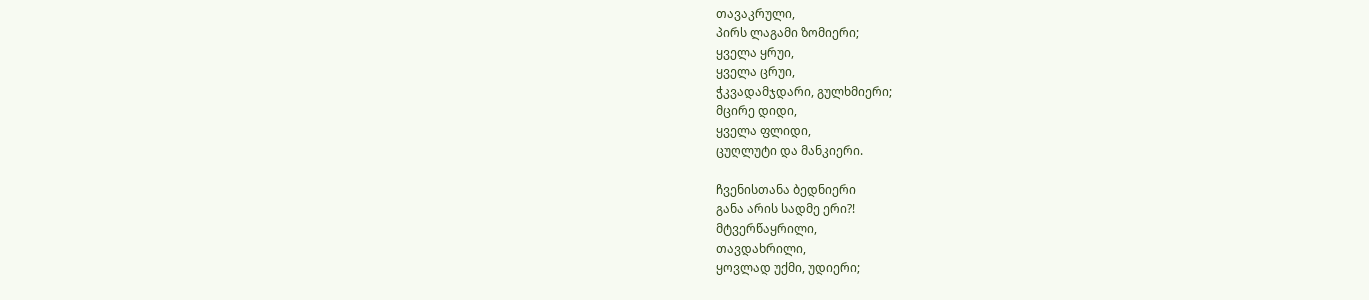თავაკრული,
პირს ლაგამი ზომიერი;
ყველა ყრუი,
ყველა ცრუი,
ჭკვადამჯდარი, გულხმიერი;
მცირე დიდი,
ყველა ფლიდი,
ცუღლუტი და მანკიერი.

ჩვენისთანა ბედნიერი
განა არის სადმე ერი?!
მტვერწაყრილი,
თავდახრილი,
ყოვლად უქმი, უდიერი;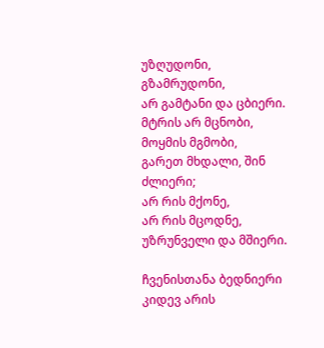უზღუდონი,
გზამრუდონი,
არ გამტანი და ცბიერი.
მტრის არ მცნობი,
მოყმის მგმობი,
გარეთ მხდალი, შინ ძლიერი;
არ რის მქონე,
არ რის მცოდნე,
უზრუნველი და მშიერი.

ჩვენისთანა ბედნიერი
კიდევ არის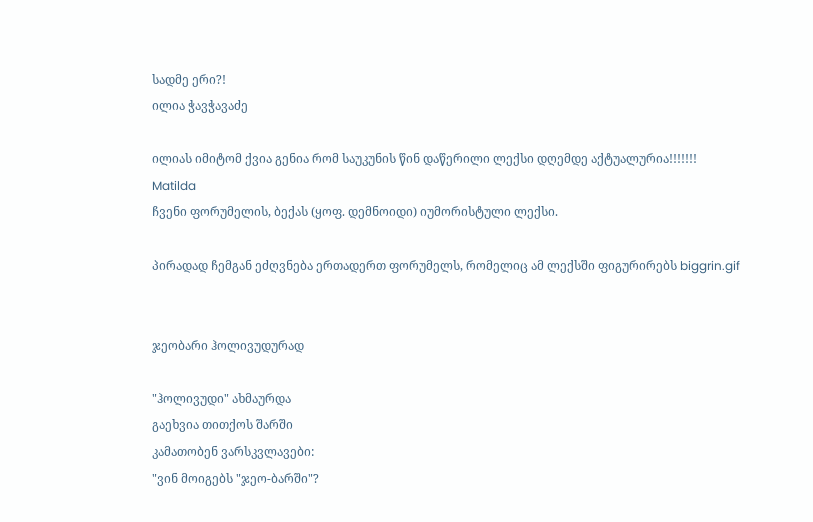სადმე ერი?!
ილია ჭავჭავაძე

ილიას იმიტომ ქვია გენია რომ საუკუნის წინ დაწერილი ლექსი დღემდე აქტუალურია!!!!!!!
Matilda
ჩვენი ფორუმელის, ბექას (ყოფ. დემნოიდი) იუმორისტული ლექსი.

პირადად ჩემგან ეძღვნება ერთადერთ ფორუმელს, რომელიც ამ ლექსში ფიგურირებს biggrin.gif


ჯეობარი ჰოლივუდურად

"ჰოლივუდი" ახმაურდა
გაეხვია თითქოს შარში
კამათობენ ვარსკვლავები:
"ვინ მოიგებს "ჯეო-ბარში"?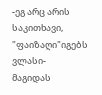-ეგ არც არის საკითხავი,
"ფაიზაღი"იგებს ვლასი-
მაგიდას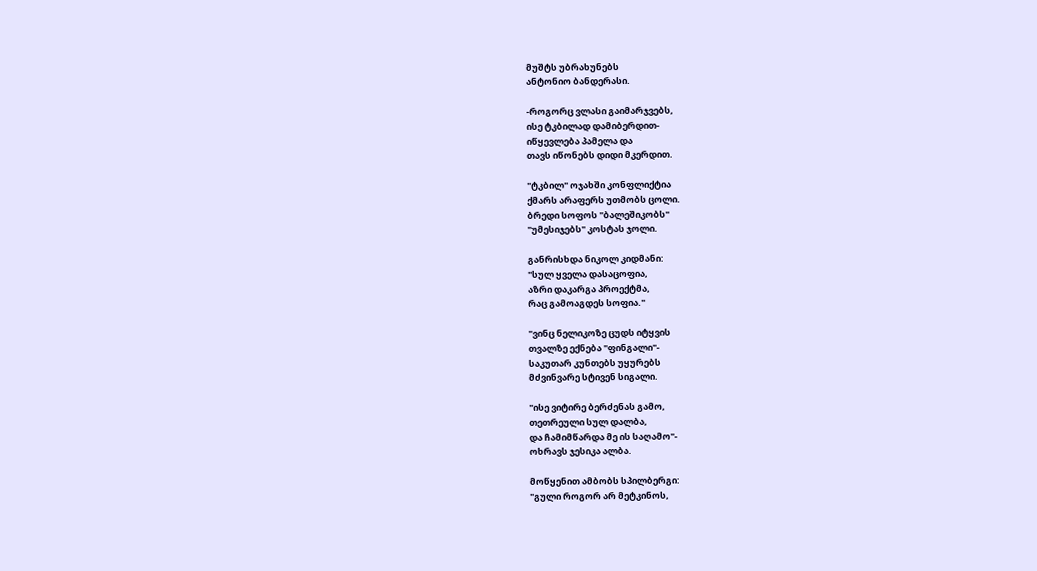მუშტს უბრახუნებს
ანტონიო ბანდერასი.

-როგორც ვლასი გაიმარჯვებს,
ისე ტკბილად დამიბერდით-
იწყევლება პამელა და
თავს იწონებს დიდი მკერდით.

"ტკბილ" ოჯახში კონფლიქტია
ქმარს არაფერს უთმობს ცოლი.
ბრედი სოფოს "ბალეშიკობს"
"უმესიჯებს" კოსტას ჯოლი.

განრისხდა ნიკოლ კიდმანი:
"სულ ყველა დასაცოფია,
აზრი დაკარგა პროექტმა,
რაც გამოაგდეს სოფია."

"ვინც ნელიკოზე ცუდს იტყვის
თვალზე ექნება "ფინგალი"-
საკუთარ კუნთებს უყურებს
მძვინვარე სტივენ სიგალი.

"ისე ვიტირე ბერძენას გამო,
თეთრეული სულ დალბა,
და ჩამიმწარდა მე ის საღამო"-
ოხრავს ჯესიკა ალბა.

მოწყენით ამბობს სპილბერგი:
"გული როგორ არ მეტკინოს,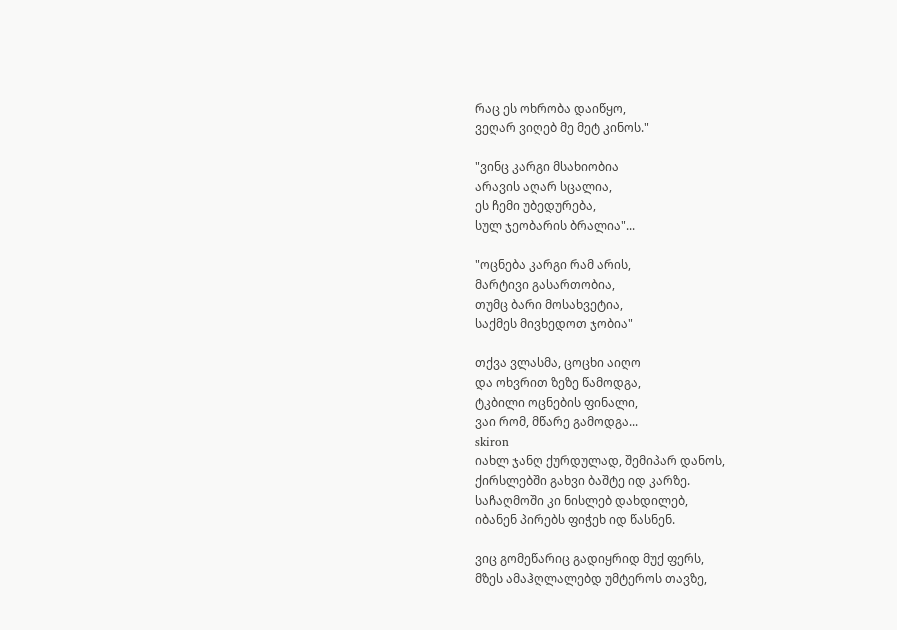რაც ეს ოხრობა დაიწყო,
ვეღარ ვიღებ მე მეტ კინოს."

"ვინც კარგი მსახიობია
არავის აღარ სცალია,
ეს ჩემი უბედურება,
სულ ჯეობარის ბრალია"...

"ოცნება კარგი რამ არის,
მარტივი გასართობია,
თუმც ბარი მოსახვეტია,
საქმეს მივხედოთ ჯობია"

თქვა ვლასმა, ცოცხი აიღო
და ოხვრით ზეზე წამოდგა,
ტკბილი ოცნების ფინალი,
ვაი რომ, მწარე გამოდგა...
skiron
იახლ ჯანღ ქურდულად, შემიპარ დანოს,
ქირსლებში გახვი ბაშტე იდ კარზე.
საჩაღმოში კი ნისლებ დახდილებ,
იბანენ პირებს ფიჭეხ იდ წასნენ.

ვიც გომეწარიც გადიყრიდ მუქ ფერს,
მზეს ამაჰღლალებდ უმტეროს თავზე,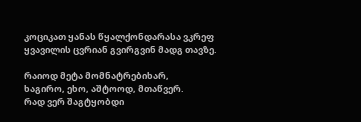კოციკათ ყანას წყალქონდარასა ვკრეფ
ყვავილის ცვრიან გვირგვინ მადგ თავზე.

რაიოდ მეტა მომნატრებიხარ,
ხაგირო, ეხო, აშტოოდ, მთაწვერ.
რად ვერ შაგტყობდი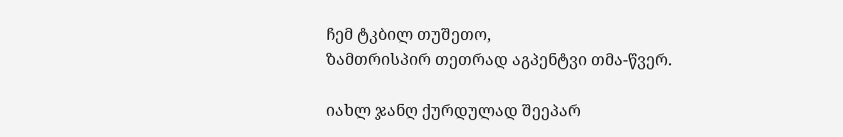ჩემ ტკბილ თუშეთო,
ზამთრისპირ თეთრად აგპენტვი თმა-წვერ.

იახლ ჯანღ ქურდულად შეეპარ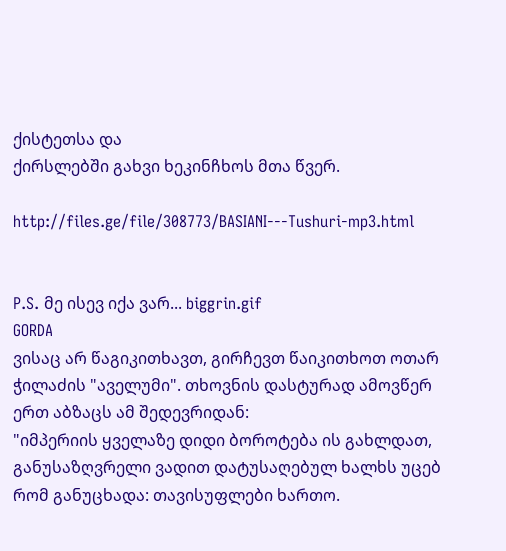ქისტეთსა და
ქირსლებში გახვი ხეკინჩხოს მთა წვერ.

http://files.ge/file/308773/BASIANI---Tushuri-mp3.html


P.S. მე ისევ იქა ვარ... biggrin.gif
GORDA
ვისაც არ წაგიკითხავთ, გირჩევთ წაიკითხოთ ოთარ ჭილაძის "აველუმი". თხოვნის დასტურად ამოვწერ ერთ აბზაცს ამ შედევრიდან:
"იმპერიის ყველაზე დიდი ბოროტება ის გახლდათ, განუსაზღვრელი ვადით დატუსაღებულ ხალხს უცებ რომ განუცხადა: თავისუფლები ხართო.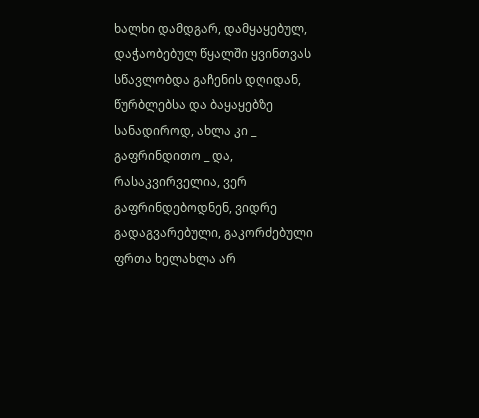ხალხი დამდგარ, დამყაყებულ, დაჭაობებულ წყალში ყვინთვას სწავლობდა გაჩენის დღიდან, წურბლებსა და ბაყაყებზე სანადიროდ, ახლა კი _ გაფრინდითო _ და, რასაკვირველია, ვერ გაფრინდებოდნენ, ვიდრე გადაგვარებული, გაკორძებული ფრთა ხელახლა არ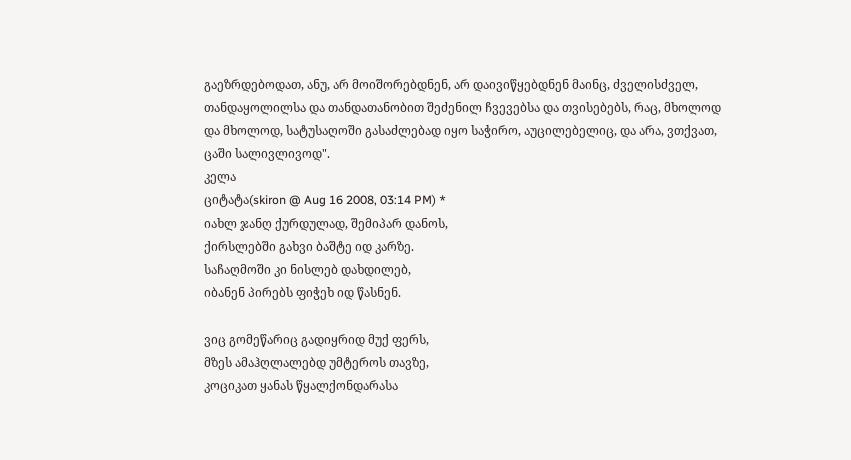გაეზრდებოდათ, ანუ, არ მოიშორებდნენ, არ დაივიწყებდნენ მაინც, ძველისძველ, თანდაყოლილსა და თანდათანობით შეძენილ ჩვევებსა და თვისებებს, რაც, მხოლოდ და მხოლოდ, სატუსაღოში გასაძლებად იყო საჭირო, აუცილებელიც, და არა, ვთქვათ, ცაში სალივლივოდ".
კელა
ციტატა(skiron @ Aug 16 2008, 03:14 PM) *
იახლ ჯანღ ქურდულად, შემიპარ დანოს,
ქირსლებში გახვი ბაშტე იდ კარზე.
საჩაღმოში კი ნისლებ დახდილებ,
იბანენ პირებს ფიჭეხ იდ წასნენ.

ვიც გომეწარიც გადიყრიდ მუქ ფერს,
მზეს ამაჰღლალებდ უმტეროს თავზე,
კოციკათ ყანას წყალქონდარასა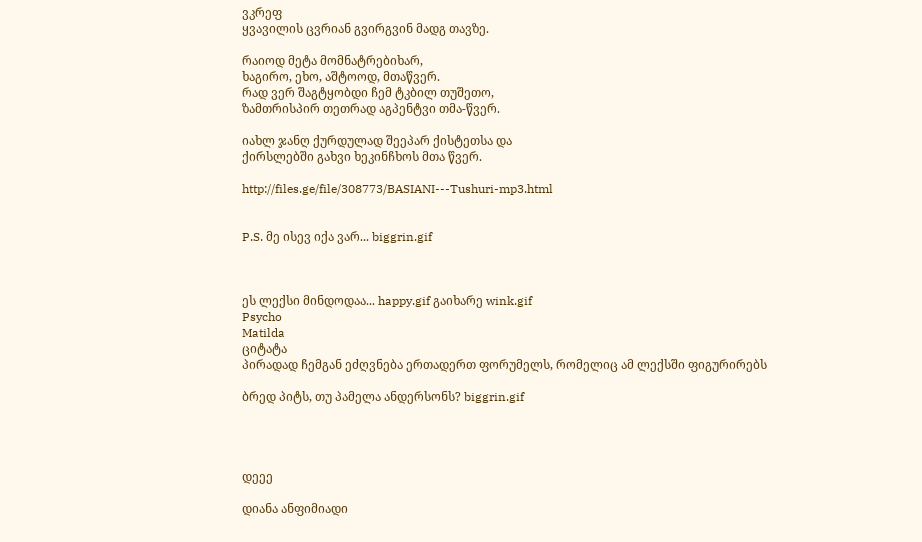ვკრეფ
ყვავილის ცვრიან გვირგვინ მადგ თავზე.

რაიოდ მეტა მომნატრებიხარ,
ხაგირო, ეხო, აშტოოდ, მთაწვერ.
რად ვერ შაგტყობდი ჩემ ტკბილ თუშეთო,
ზამთრისპირ თეთრად აგპენტვი თმა-წვერ.

იახლ ჯანღ ქურდულად შეეპარ ქისტეთსა და
ქირსლებში გახვი ხეკინჩხოს მთა წვერ.

http://files.ge/file/308773/BASIANI---Tushuri-mp3.html


P.S. მე ისევ იქა ვარ... biggrin.gif



ეს ლექსი მინდოდაა... happy.gif გაიხარე wink.gif
Psycho
Matilda
ციტატა
პირადად ჩემგან ეძღვნება ერთადერთ ფორუმელს, რომელიც ამ ლექსში ფიგურირებს

ბრედ პიტს, თუ პამელა ანდერსონს? biggrin.gif




დეეე

დიანა ანფიმიადი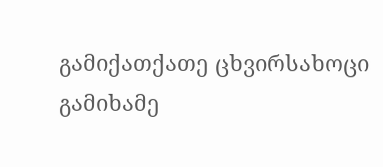გამიქათქათე ცხვირსახოცი
გამიხამე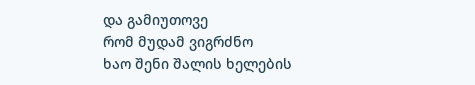და გამიუთოვე
რომ მუდამ ვიგრძნო
ხაო შენი შალის ხელების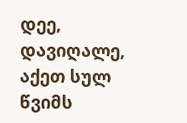დეე,
დავიღალე,
აქეთ სულ წვიმს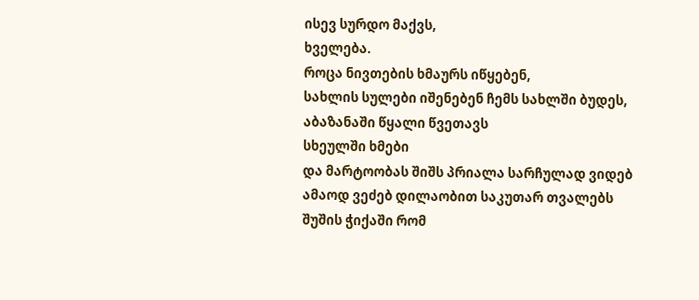ისევ სურდო მაქვს,
ხველება.
როცა ნივთების ხმაურს იწყებენ,
სახლის სულები იშენებენ ჩემს სახლში ბუდეს,
აბაზანაში წყალი წვეთავს
სხეულში ხმები
და მარტოობას შიშს პრიალა სარჩულად ვიდებ
ამაოდ ვეძებ დილაობით საკუთარ თვალებს
შუშის ჭიქაში რომ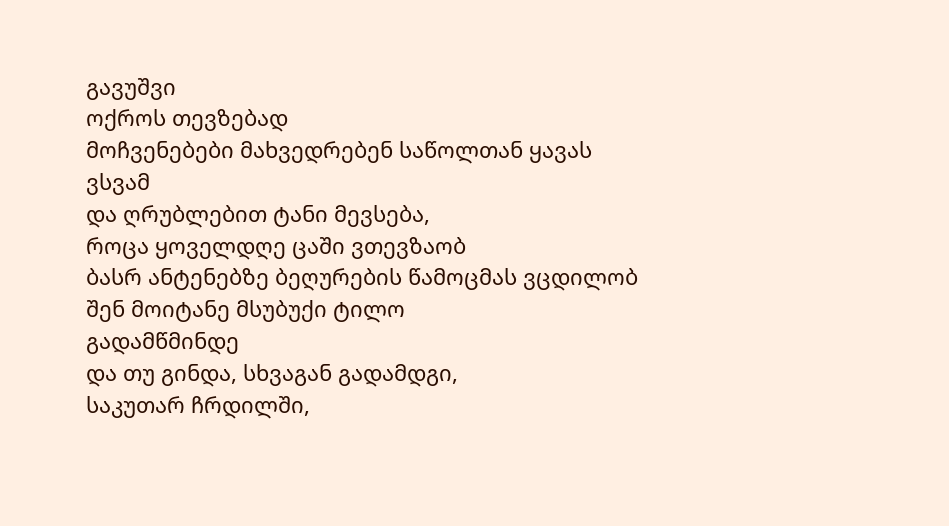გავუშვი
ოქროს თევზებად
მოჩვენებები მახვედრებენ საწოლთან ყავას
ვსვამ
და ღრუბლებით ტანი მევსება,
როცა ყოველდღე ცაში ვთევზაობ
ბასრ ანტენებზე ბეღურების წამოცმას ვცდილობ
შენ მოიტანე მსუბუქი ტილო
გადამწმინდე
და თუ გინდა, სხვაგან გადამდგი,
საკუთარ ჩრდილში,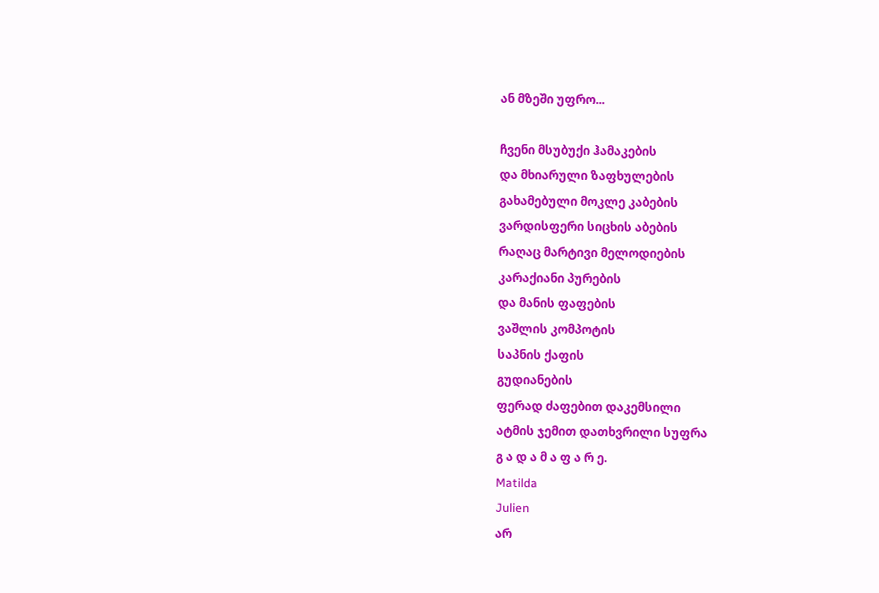ან მზეში უფრო...

ჩვენი მსუბუქი ჰამაკების
და მხიარული ზაფხულების
გახამებული მოკლე კაბების
ვარდისფერი სიცხის აბების
რაღაც მარტივი მელოდიების
კარაქიანი პურების
და მანის ფაფების
ვაშლის კომპოტის
საპნის ქაფის
გუდიანების
ფერად ძაფებით დაკემსილი
ატმის ჯემით დათხვრილი სუფრა
გ ა დ ა მ ა ფ ა რ ე.
Matilda
Julien
არ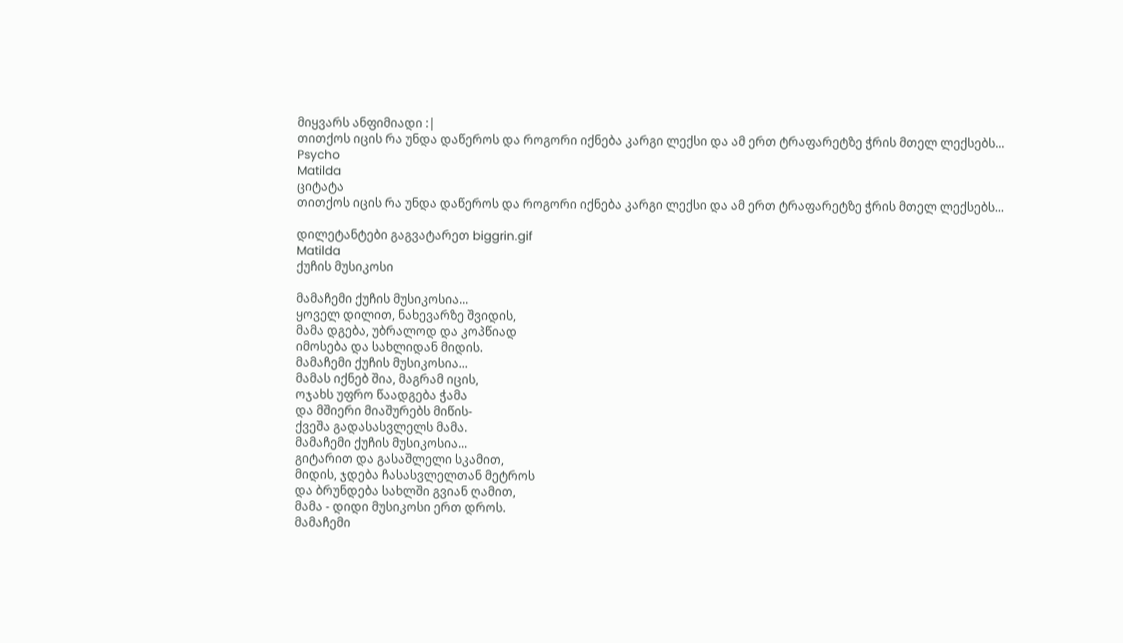მიყვარს ანფიმიადი :|
თითქოს იცის რა უნდა დაწეროს და როგორი იქნება კარგი ლექსი და ამ ერთ ტრაფარეტზე ჭრის მთელ ლექსებს...
Psycho
Matilda
ციტატა
თითქოს იცის რა უნდა დაწეროს და როგორი იქნება კარგი ლექსი და ამ ერთ ტრაფარეტზე ჭრის მთელ ლექსებს...

დილეტანტები გაგვატარეთ biggrin.gif
Matilda
ქუჩის მუსიკოსი

მამაჩემი ქუჩის მუსიკოსია...
ყოველ დილით, ნახევარზე შვიდის,
მამა დგება, უბრალოდ და კოპწიად
იმოსება და სახლიდან მიდის.
მამაჩემი ქუჩის მუსიკოსია...
მამას იქნებ შია, მაგრამ იცის,
ოჯახს უფრო წაადგება ჭამა
და მშიერი მიაშურებს მიწის-
ქვეშა გადასასვლელს მამა.
მამაჩემი ქუჩის მუსიკოსია...
გიტარით და გასაშლელი სკამით,
მიდის, ჯდება ჩასასვლელთან მეტროს
და ბრუნდება სახლში გვიან ღამით,
მამა - დიდი მუსიკოსი ერთ დროს.
მამაჩემი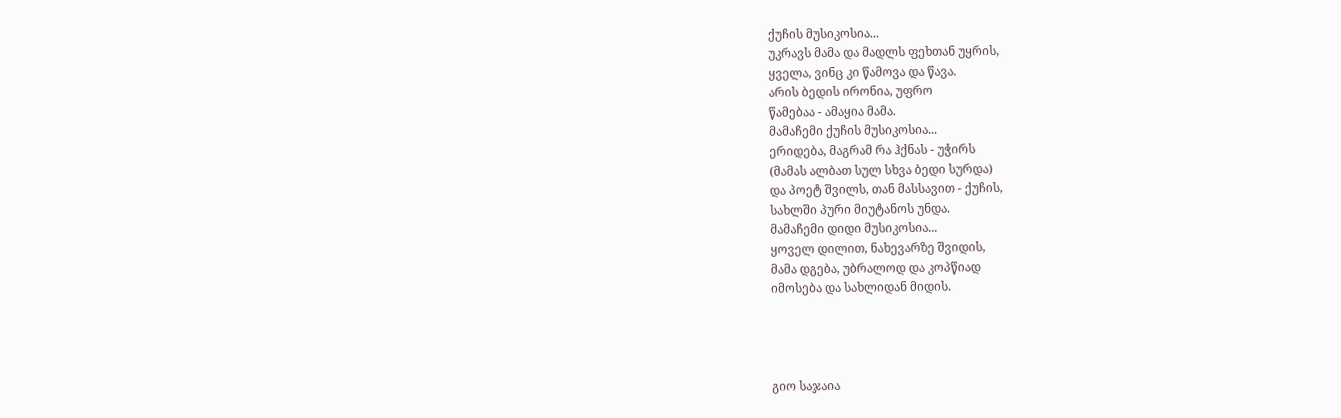ქუჩის მუსიკოსია...
უკრავს მამა და მადლს ფეხთან უყრის,
ყველა, ვინც კი წამოვა და წავა.
არის ბედის ირონია, უფრო
წამებაა - ამაყია მამა.
მამაჩემი ქუჩის მუსიკოსია...
ერიდება, მაგრამ რა ჰქნას - უჭირს
(მამას ალბათ სულ სხვა ბედი სურდა)
და პოეტ შვილს, თან მასსავით - ქუჩის,
სახლში პური მიუტანოს უნდა.
მამაჩემი დიდი მუსიკოსია...
ყოველ დილით, ნახევარზე შვიდის,
მამა დგება, უბრალოდ და კოპწიად
იმოსება და სახლიდან მიდის.




გიო საჯაია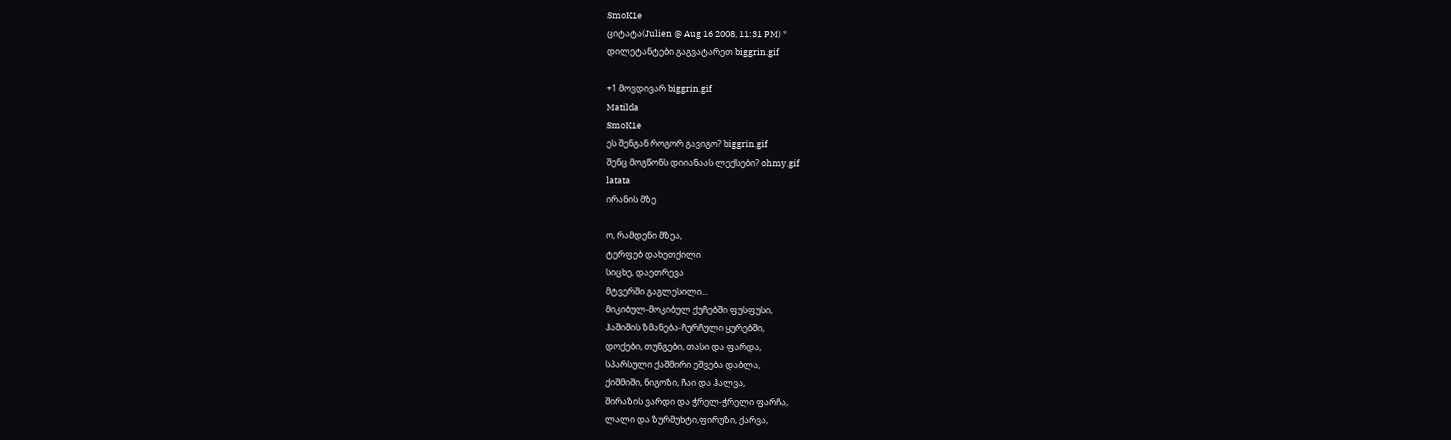SmoK1e
ციტატა(Julien @ Aug 16 2008, 11:31 PM) *
დილეტანტები გაგვატარეთ biggrin.gif

+1 მოვდივარ biggrin.gif
Matilda
SmoK1e
ეს შენგან როგორ გავიგო? biggrin.gif
შენც მოგწონს დიიანაას ლექსები? ohmy.gif
latata
ირანის მზე

ო, რამდენი მზეა,
ტერფებ დახეთქილი
სიცხე, დაეთრევა
მტვერში გაგლესილი...
მიკიბულ-მოკიბულ ქუჩებში ფუსფუსი,
ჰაშიშის ზმანება-ჩურჩული ყურებში,
დოქები, თუნგები, თასი და ფარდა,
სპარსული ქაშმირი ეშვება დაბლა,
ქიშმიში, ნიგოზი, ჩაი და ჰალვა,
შირაზის ვარდი და ჭრელ-ჭრელი ფარჩა,
ლალი და ზურმუხტი,ფირუზი, ქარვა,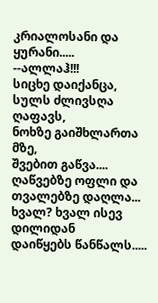კრიალოსანი და ყურანი.....
--ალლაჰ!!!
სიცხე დაიქანცა,
სულს ძლივსღა ღაფავს,
ნოხზე გაიშხლართა მზე,
შვებით გაწვა....
ღაწვებზე ოფლი და
თვალებზე დაღლა...
ხვალ? ხვალ ისევ დილიდან
დაიწყებს წანწალს.....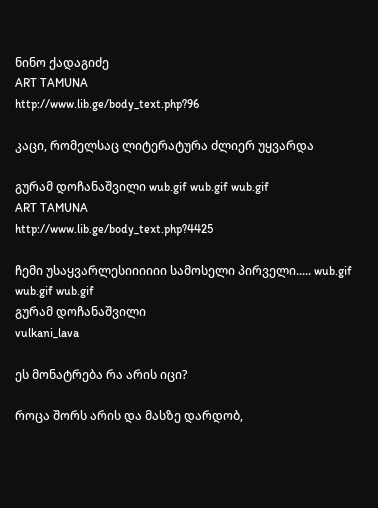ნინო ქადაგიძე
ART TAMUNA
http://www.lib.ge/body_text.php?96

კაცი, რომელსაც ლიტერატურა ძლიერ უყვარდა

გურამ დოჩანაშვილი wub.gif wub.gif wub.gif
ART TAMUNA
http://www.lib.ge/body_text.php?4425

ჩემი უსაყვარლესიიიიიი სამოსელი პირველი..... wub.gif wub.gif wub.gif
გურამ დოჩანაშვილი
vulkani_lava

ეს მონატრება რა არის იცი?

როცა შორს არის და მასზე დარდობ,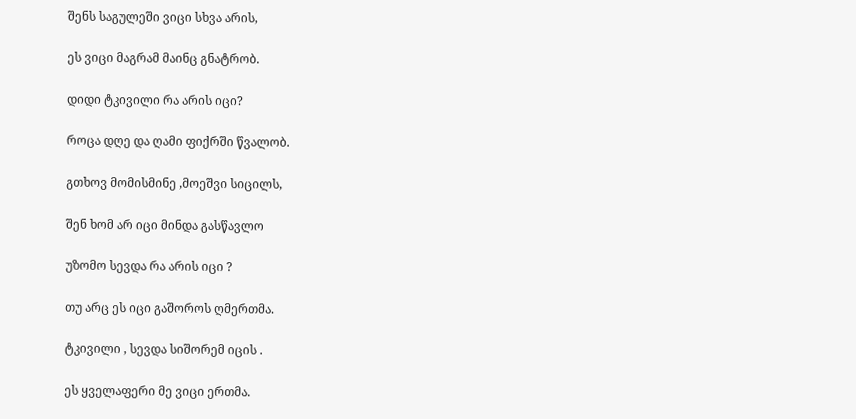შენს საგულეში ვიცი სხვა არის,

ეს ვიცი მაგრამ მაინც გნატრობ.

დიდი ტკივილი რა არის იცი?

როცა დღე და ღამი ფიქრში წვალობ.

გთხოვ მომისმინე ,მოეშვი სიცილს,

შენ ხომ არ იცი მინდა გასწავლო

უზომო სევდა რა არის იცი ?

თუ არც ეს იცი გაშოროს ღმერთმა.

ტკივილი , სევდა სიშორემ იცის .

ეს ყველაფერი მე ვიცი ერთმა.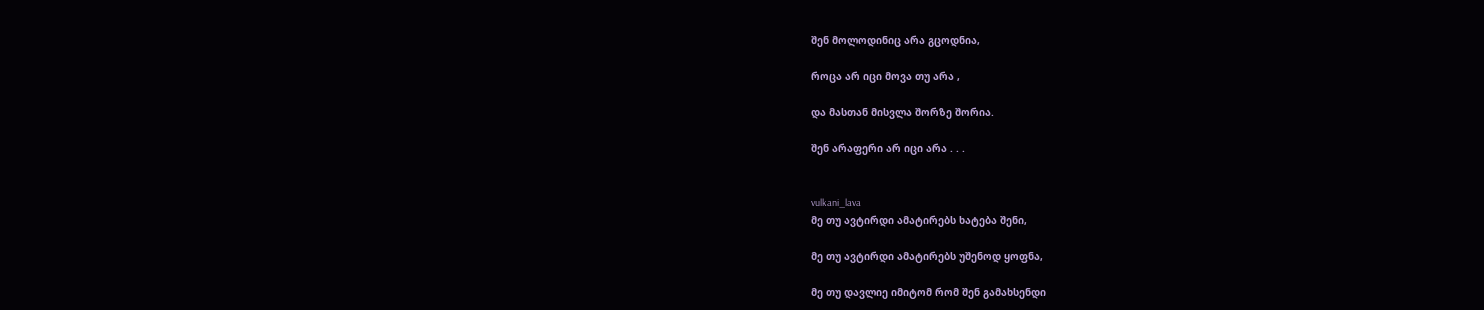შენ მოლოდინიც არა გცოდნია,

როცა არ იცი მოვა თუ არა ,

და მასთან მისვლა შორზე შორია.

შენ არაფერი არ იცი არა . . .


vulkani_lava
მე თუ ავტირდი ამატირებს ხატება შენი,

მე თუ ავტირდი ამატირებს უშენოდ ყოფნა,

მე თუ დავლიე იმიტომ რომ შენ გამახსენდი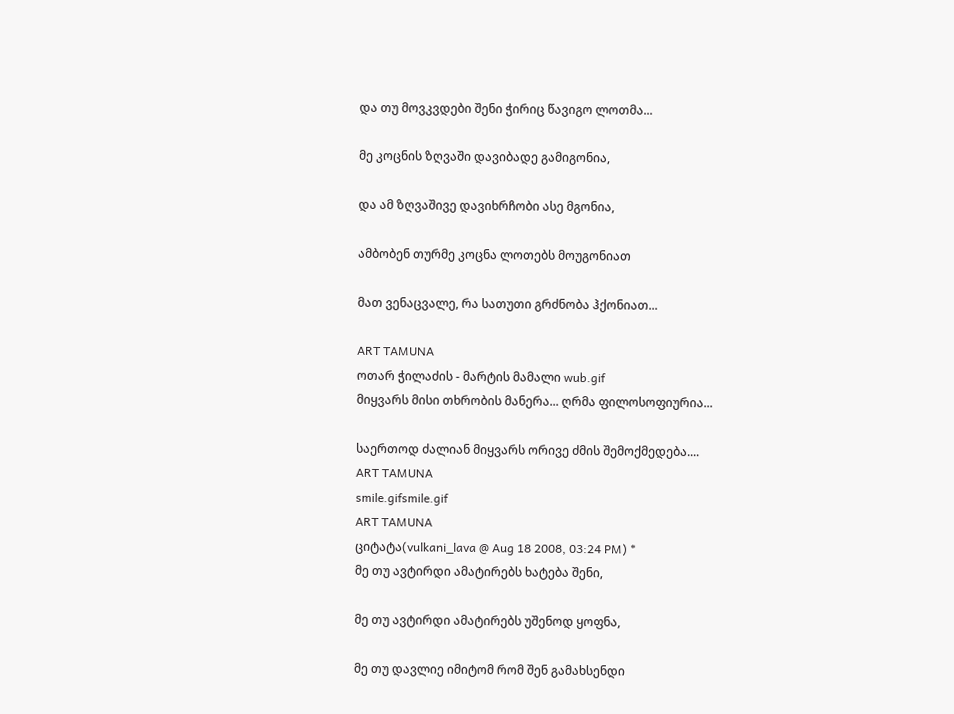და თუ მოვკვდები შენი ჭირიც წავიგო ლოთმა...

მე კოცნის ზღვაში დავიბადე გამიგონია,

და ამ ზღვაშივე დავიხრჩობი ასე მგონია,

ამბობენ თურმე კოცნა ლოთებს მოუგონიათ

მათ ვენაცვალე, რა სათუთი გრძნობა ჰქონიათ...

ART TAMUNA
ოთარ ჭილაძის - მარტის მამალი wub.gif
მიყვარს მისი თხრობის მანერა... ღრმა ფილოსოფიურია...

საერთოდ ძალიან მიყვარს ორივე ძმის შემოქმედება....
ART TAMUNA
smile.gifsmile.gif
ART TAMUNA
ციტატა(vulkani_lava @ Aug 18 2008, 03:24 PM) *
მე თუ ავტირდი ამატირებს ხატება შენი,

მე თუ ავტირდი ამატირებს უშენოდ ყოფნა,

მე თუ დავლიე იმიტომ რომ შენ გამახსენდი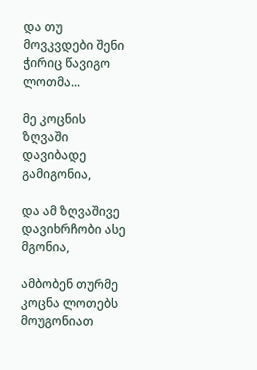და თუ მოვკვდები შენი ჭირიც წავიგო ლოთმა...

მე კოცნის ზღვაში დავიბადე გამიგონია,

და ამ ზღვაშივე დავიხრჩობი ასე მგონია,

ამბობენ თურმე კოცნა ლოთებს მოუგონიათ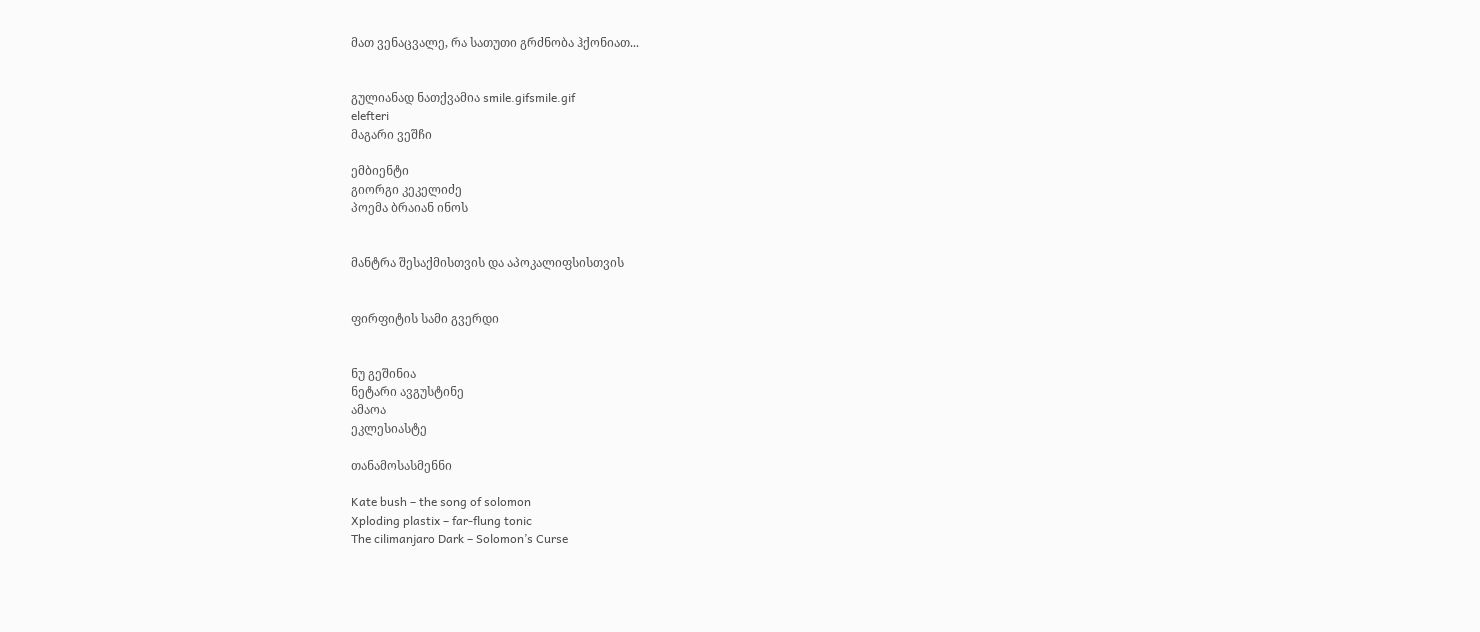მათ ვენაცვალე, რა სათუთი გრძნობა ჰქონიათ...


გულიანად ნათქვამია smile.gifsmile.gif
elefteri
მაგარი ვეშჩი

ემბიენტი
გიორგი კეკელიძე
პოემა ბრაიან ინოს


მანტრა შესაქმისთვის და აპოკალიფსისთვის


ფირფიტის სამი გვერდი


ნუ გეშინია
ნეტარი ავგუსტინე
ამაოა
ეკლესიასტე

თანამოსასმენნი

Kate bush – the song of solomon
Xploding plastix – far-flung tonic
The cilimanjaro Dark – Solomon’s Curse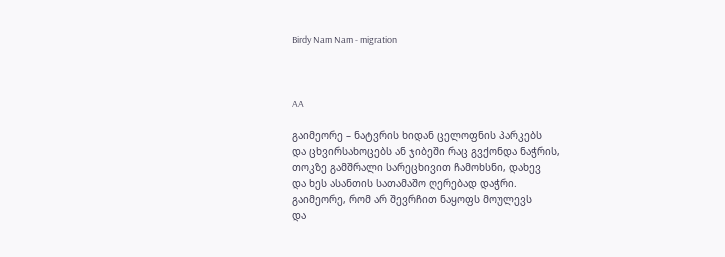Birdy Nam Nam - migration



AA

გაიმეორე – ნატვრის ხიდან ცელოფნის პარკებს
და ცხვირსახოცებს ან ჯიბეში რაც გვქონდა ნაჭრის,
თოკზე გამშრალი სარეცხივით ჩამოხსნი, დახევ
და ხეს ასანთის სათამაშო ღერებად დაჭრი.
გაიმეორე, რომ არ შევრჩით ნაყოფს მოულევს
და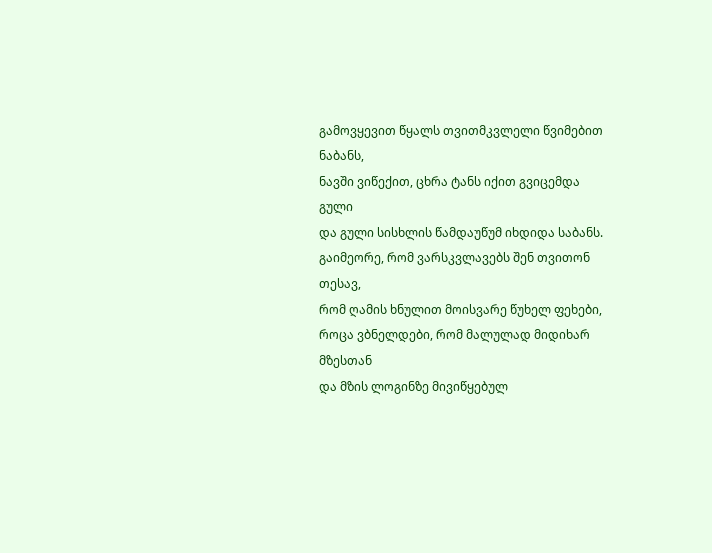გამოვყევით წყალს თვითმკვლელი წვიმებით ნაბანს,
ნავში ვიწექით, ცხრა ტანს იქით გვიცემდა გული
და გული სისხლის წამდაუწუმ იხდიდა საბანს.
გაიმეორე, რომ ვარსკვლავებს შენ თვითონ თესავ,
რომ ღამის ხნულით მოისვარე წუხელ ფეხები,
როცა ვბნელდები, რომ მალულად მიდიხარ მზესთან
და მზის ლოგინზე მივიწყებულ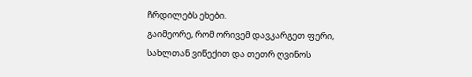ჩრდილებს ეხები.
გაიმეორე, რომ ორივემ დავკარგეთ ფერი,
სახლთან ვიწექით და თეთრ ღვინოს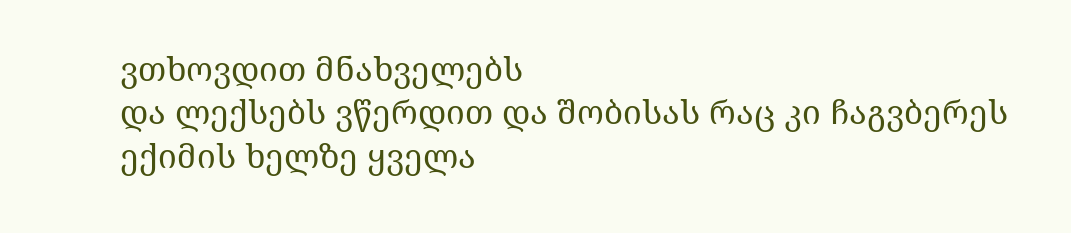ვთხოვდით მნახველებს
და ლექსებს ვწერდით და შობისას რაც კი ჩაგვბერეს
ექიმის ხელზე ყველა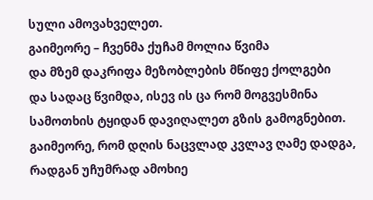სული ამოვახველეთ.
გაიმეორე – ჩვენმა ქუჩამ მოლია წვიმა
და მზემ დაკრიფა მეზობლების მწიფე ქოლგები
და სადაც წვიმდა, ისევ ის ცა რომ მოგვესმინა
სამოთხის ტყიდან დავიღალეთ გზის გამოგნებით.
გაიმეორე, რომ დღის ნაცვლად კვლავ ღამე დადგა,
რადგან უჩუმრად ამოხიე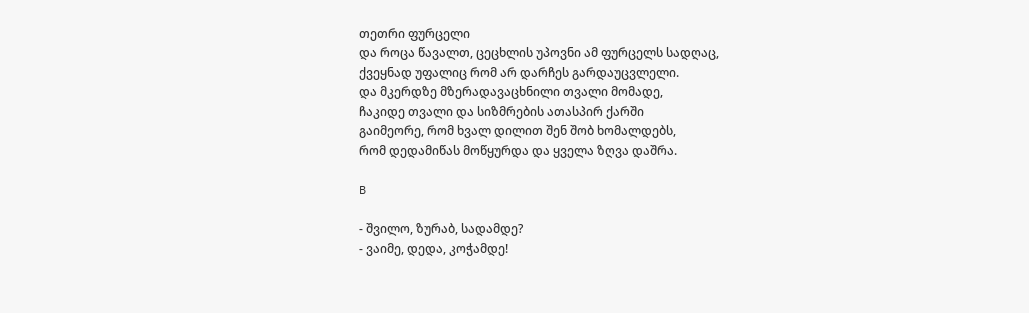თეთრი ფურცელი
და როცა წავალთ, ცეცხლის უპოვნი ამ ფურცელს სადღაც,
ქვეყნად უფალიც რომ არ დარჩეს გარდაუცვლელი.
და მკერდზე მზერადავაცხნილი თვალი მომადე,
ჩაკიდე თვალი და სიზმრების ათასპირ ქარში
გაიმეორე, რომ ხვალ დილით შენ შობ ხომალდებს,
რომ დედამიწას მოწყურდა და ყველა ზღვა დაშრა.

B

- შვილო, ზურაბ, სადამდე?
- ვაიმე, დედა, კოჭამდე!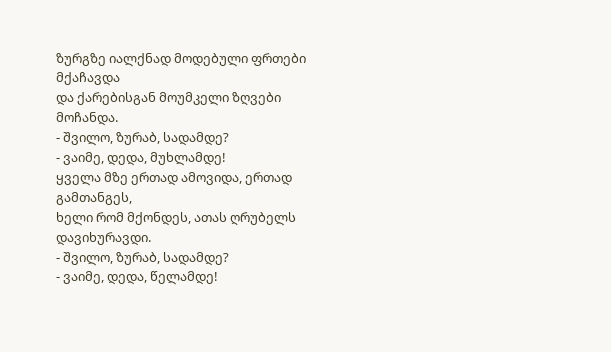ზურგზე იალქნად მოდებული ფრთები მქაჩავდა
და ქარებისგან მოუმკელი ზღვები მოჩანდა.
- შვილო, ზურაბ, სადამდე?
- ვაიმე, დედა, მუხლამდე!
ყველა მზე ერთად ამოვიდა, ერთად გამთანგეს,
ხელი რომ მქონდეს, ათას ღრუბელს დავიხურავდი.
- შვილო, ზურაბ, სადამდე?
- ვაიმე, დედა, წელამდე!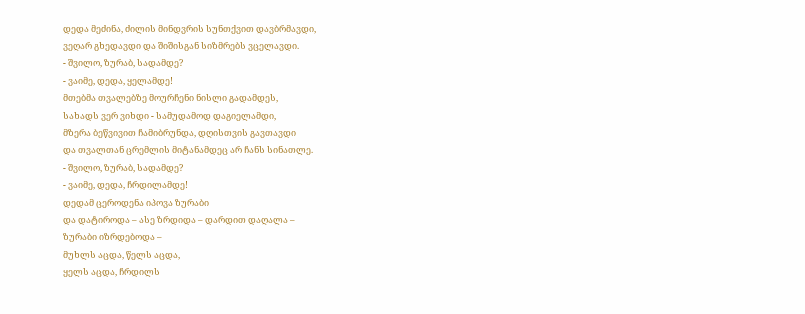დედა მეძინა, ძილის მინდვრის სუნთქვით დავბრმავდი,
ვეღარ გხედავდი და შიშისგან სიზმრებს ვცელავდი.
- შვილო, ზურაბ, სადამდე?
- ვაიმე, დედა, ყელამდე!
მთებმა თვალებზე მოურჩენი ნისლი გადამდეს,
სახადს ვერ ვიხდი - სამუდამოდ დაგიელამდი,
მზერა ბეწვივით ჩამიბრუნდა, დღისთვის გავთავდი
და თვალთან ცრემლის მიტანამდეც არ ჩანს სინათლე.
- შვილო, ზურაბ, სადამდე?
- ვაიმე, დედა, ჩრდილამდე!
დედამ ცეროდენა იპოვა ზურაბი
და დატიროდა – ასე ზრდიდა – დარდით დაღალა –
ზურაბი იზრდებოდა –
მუხლს აცდა, წელს აცდა,
ყელს აცდა, ჩრდილს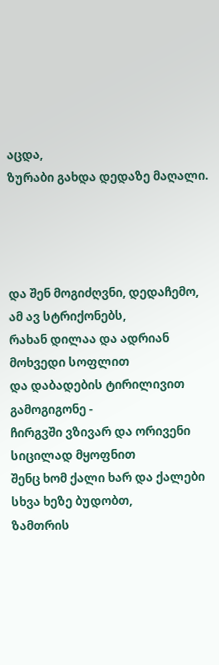აცდა,
ზურაბი გახდა დედაზე მაღალი.




და შენ მოგიძღვნი, დედაჩემო, ამ ავ სტრიქონებს,
რახან დილაა და ადრიან მოხვედი სოფლით
და დაბადების ტირილივით გამოგიგონე -
ჩირგვში ვზივარ და ორივენი სიცილად მყოფნით
შენც ხომ ქალი ხარ და ქალები სხვა ხეზე ბუდობთ,
ზამთრის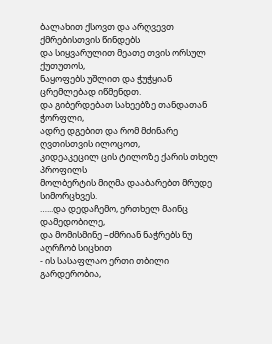ბალახით ქსოვთ და არღვევთ ქმრებისთვის წინდებს
და სიყვარულით მეათე თვის ორსულ ქუთუთოს,
ნაყოფებს უშლით და ჭუჭყიან ცრემლებად იწმენდთ.
და გიბერდებათ სახეებზე თანდათან ჭორფლი,
ადრე დგებით და რომ მძინარე ღვთისთვის ილოცოთ,
კიდეაკეცილ ცის ტილოზე ქარის თხელ პროფილს
მოლბერტის მიღმა დააბარებთ მრუდე სიმორცხვეს.
…...და დედაჩემო, ერთხელ მაინც დამედობილე,
და მომისმინე –ძმრიან ნაჭრებს ნუ აღრჩობ სიცხით
- ის სასაფლაო ერთი თბილი გარდერობია,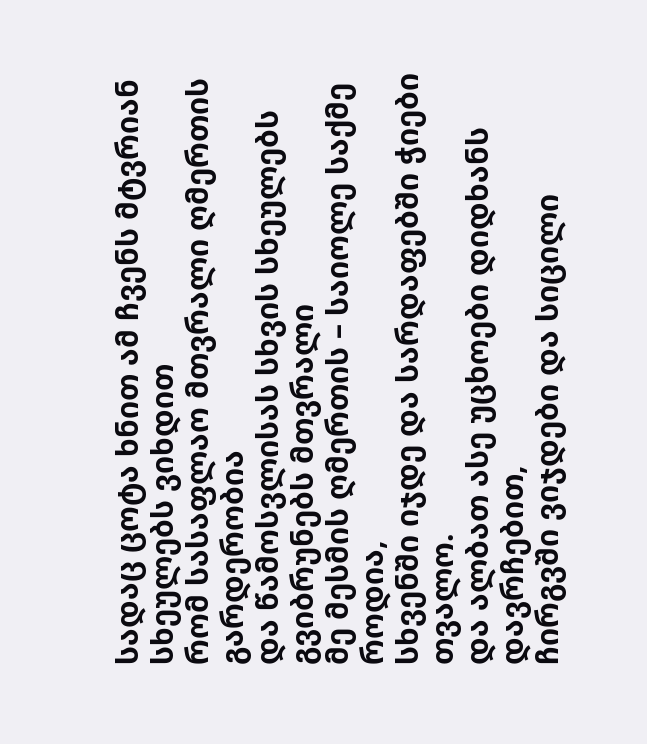სადაც ცოტა ხნით ამ ჩვენს მტვრიან სხეულებს ვიხდით
რომ სასაფლაო მთვრალი ღმერთის გარდერობია
და წამოსვლისას სხვის სხეულებს გვიბრუნებს მთვრალი
მე მესმის ღმერთის – საიოლე საქმე როდია,
სხვენში იჯდე და სარდაფებში ჭიები თვალო.
და ალბათ ასე უცხოები დიდხანს დავრჩებით,
ჩირგვში ვიჯდები და სიცილი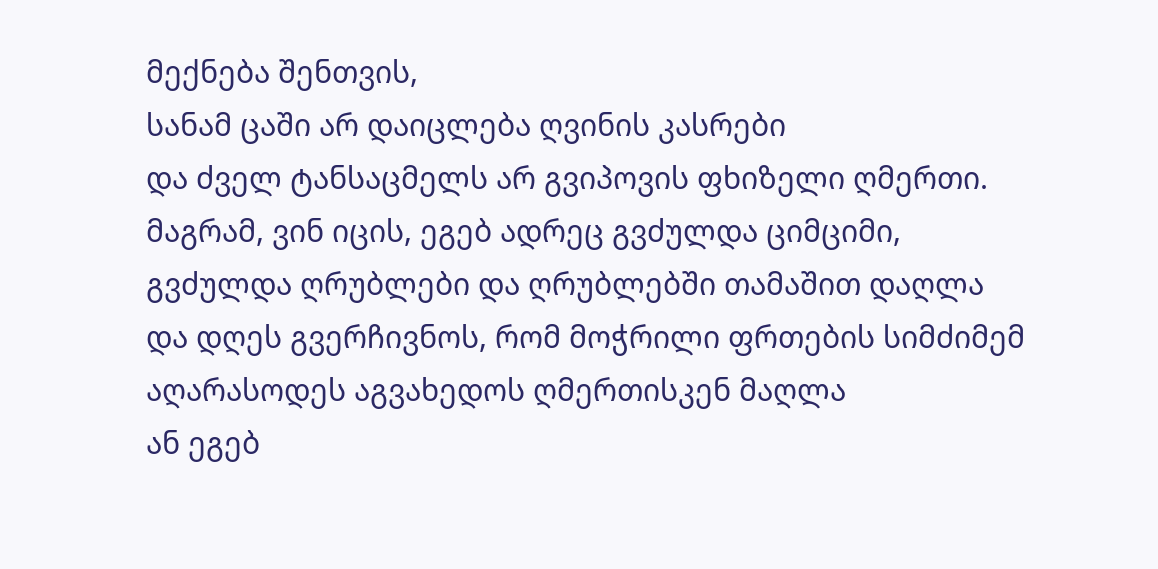მექნება შენთვის,
სანამ ცაში არ დაიცლება ღვინის კასრები
და ძველ ტანსაცმელს არ გვიპოვის ფხიზელი ღმერთი.
მაგრამ, ვინ იცის, ეგებ ადრეც გვძულდა ციმციმი,
გვძულდა ღრუბლები და ღრუბლებში თამაშით დაღლა
და დღეს გვერჩივნოს, რომ მოჭრილი ფრთების სიმძიმემ
აღარასოდეს აგვახედოს ღმერთისკენ მაღლა
ან ეგებ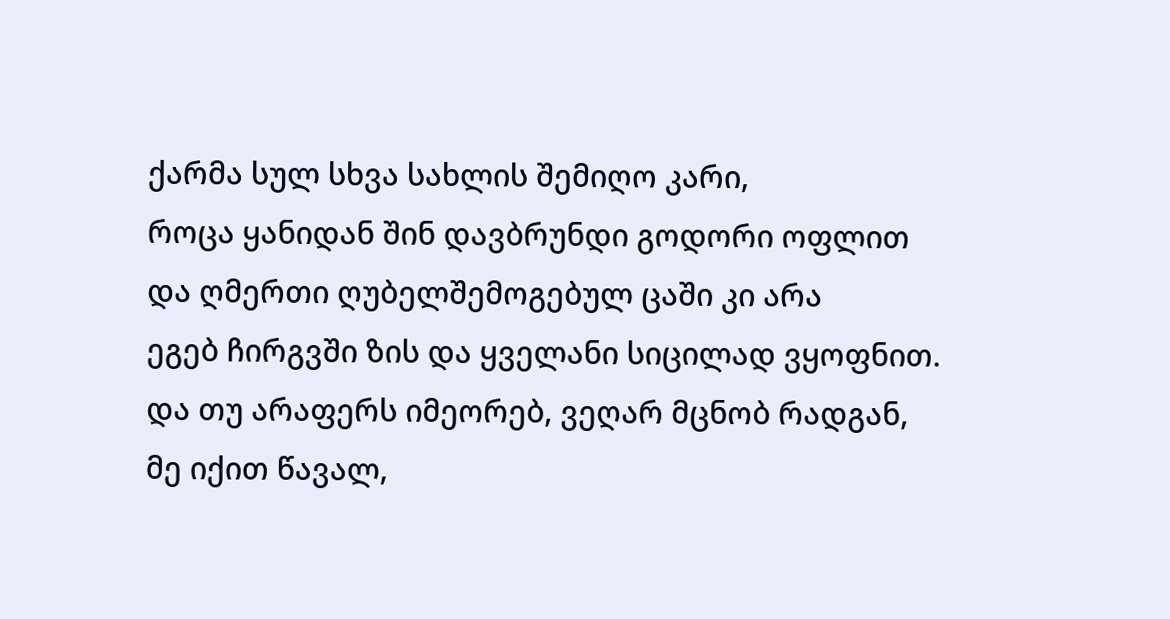ქარმა სულ სხვა სახლის შემიღო კარი,
როცა ყანიდან შინ დავბრუნდი გოდორი ოფლით
და ღმერთი ღუბელშემოგებულ ცაში კი არა
ეგებ ჩირგვში ზის და ყველანი სიცილად ვყოფნით.
და თუ არაფერს იმეორებ, ვეღარ მცნობ რადგან,
მე იქით წავალ,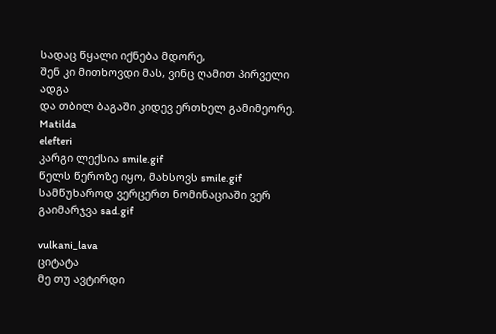სადაც წყალი იქნება მდორე,
შენ კი მითხოვდი მას, ვინც ღამით პირველი ადგა
და თბილ ბაგაში კიდევ ერთხელ გამიმეორე.
Matilda
elefteri
კარგი ლექსია smile.gif
წელს წეროზე იყო, მახსოვს smile.gif
სამწუხაროდ ვერცერთ ნომინაციაში ვერ გაიმარჯვა sad.gif

vulkani_lava
ციტატა
მე თუ ავტირდი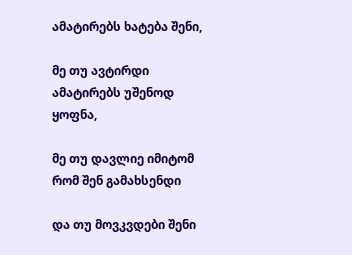ამატირებს ხატება შენი,

მე თუ ავტირდი ამატირებს უშენოდ ყოფნა,

მე თუ დავლიე იმიტომ რომ შენ გამახსენდი

და თუ მოვკვდები შენი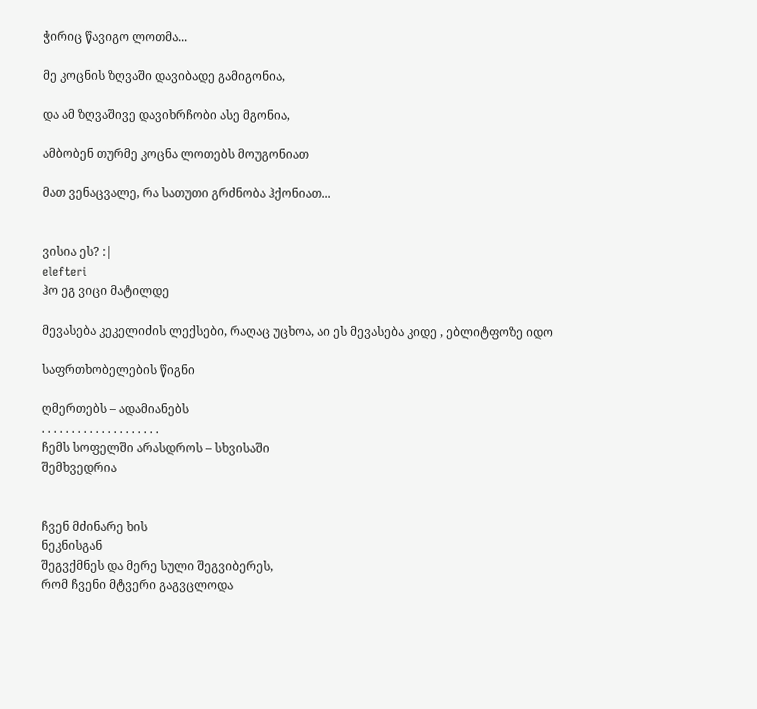ჭირიც წავიგო ლოთმა...

მე კოცნის ზღვაში დავიბადე გამიგონია,

და ამ ზღვაშივე დავიხრჩობი ასე მგონია,

ამბობენ თურმე კოცნა ლოთებს მოუგონიათ

მათ ვენაცვალე, რა სათუთი გრძნობა ჰქონიათ...


ვისია ეს? :|
elefteri
ჰო ეგ ვიცი მატილდე

მევასება კეკელიძის ლექსები, რაღაც უცხოა, აი ეს მევასება კიდე , ებლიტფოზე იდო

საფრთხობელების წიგნი

ღმერთებს – ადამიანებს
. . . . . . . . . . . . . . . . . . . .
ჩემს სოფელში არასდროს – სხვისაში
შემხვედრია


ჩვენ მძინარე ხის
ნეკნისგან
შეგვქმნეს და მერე სული შეგვიბერეს,
რომ ჩვენი მტვერი გაგვცლოდა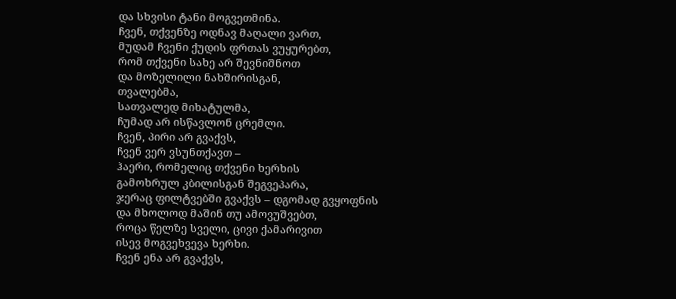და სხვისი ტანი მოგვეთმინა.
ჩვენ, თქვენზე ოდნავ მაღალი ვართ,
მუდამ ჩვენი ქუდის ფრთას ვუყურებთ,
რომ თქვენი სახე არ შევნიშნოთ
და მოზელილი ნახშირისგან,
თვალებმა,
სათვალედ მიხატულმა,
ჩუმად არ ისწავლონ ცრემლი.
ჩვენ, პირი არ გვაქვს,
ჩვენ ვერ ვსუნთქავთ –
ჰაერი, რომელიც თქვენი ხერხის
გამოხრულ კბილისგან შეგვეპარა,
ჯერაც ფილტვებში გვაქვს – დგომად გვყოფნის
და მხოლოდ მაშინ თუ ამოვუშვებთ,
როცა წელზე სველი, ცივი ქამარივით
ისევ მოგვეხვევა ხერხი.
ჩვენ ენა არ გვაქვს,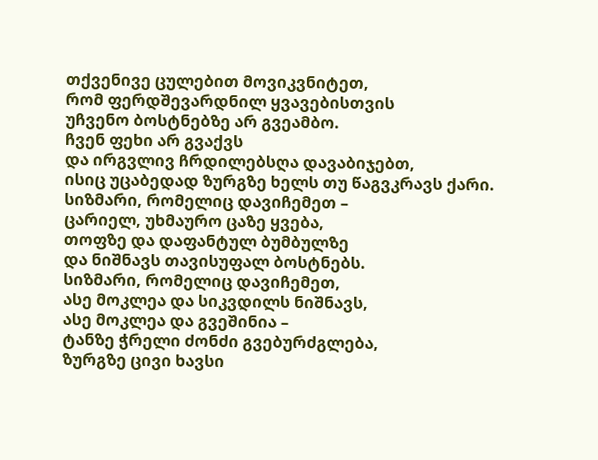თქვენივე ცულებით მოვიკვნიტეთ,
რომ ფერდშევარდნილ ყვავებისთვის
უჩვენო ბოსტნებზე არ გვეამბო.
ჩვენ ფეხი არ გვაქვს
და ირგვლივ ჩრდილებსღა დავაბიჯებთ,
ისიც უცაბედად ზურგზე ხელს თუ წაგვკრავს ქარი.
სიზმარი, რომელიც დავიჩემეთ –
ცარიელ, უხმაურო ცაზე ყვება,
თოფზე და დაფანტულ ბუმბულზე
და ნიშნავს თავისუფალ ბოსტნებს.
სიზმარი, რომელიც დავიჩემეთ,
ასე მოკლეა და სიკვდილს ნიშნავს,
ასე მოკლეა და გვეშინია –
ტანზე ჭრელი ძონძი გვებურძგლება,
ზურგზე ცივი ხავსი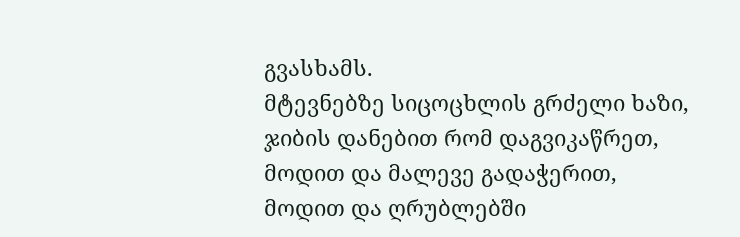გვასხამს.
მტევნებზე სიცოცხლის გრძელი ხაზი,
ჯიბის დანებით რომ დაგვიკაწრეთ,
მოდით და მალევე გადაჭერით,
მოდით და ღრუბლებში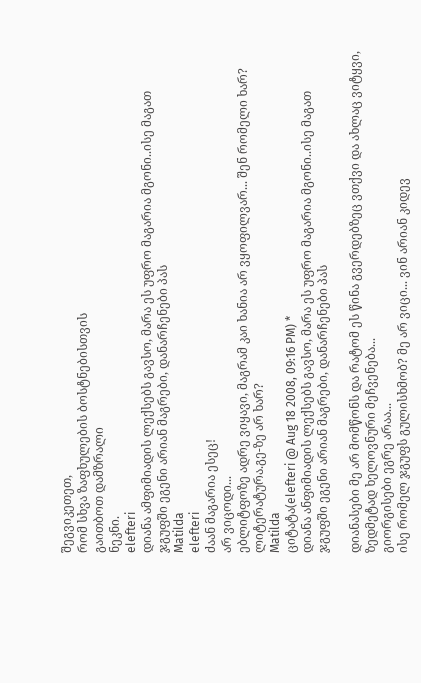შეგვიკეთეთ,
რომ სხვა ზაფხულების ბოსტნებისთვის
გაითბოთ დამზრალი
ნეკნი.
elefteri
დიანა ამფიმიადის ლექსებს გავსო, მარა ეს უფრო მაგარია მგონი..ისე მაგათ ჯგუფში ეგენი არიან მაგრები, დანარჩენები პას
Matilda
elefteri
ძაან მაგარია ესეც!
არ ვიცოდი...
ებლიტფოზე ადრე ვიყავი, მაგრამ კაი ხანია არ ვყოფილვარ... შენ რომელი ხარ? ლიტერატურა.გე-ზე არ ხარ?
Matilda
ციტატა(elefteri @ Aug 18 2008, 09:16 PM) *
დიანა ანფიმიადის ლექსებს გავსო, მარა ეს უფრო მაგარია მგონი..ისე მაგათ ჯგუფში ეგენი არიან მაგრები, დანარჩენები პას

დიანასები მე არ მომწონს და რატომ ეს წინა გვერდებზეც ვთქვი და ახლაც ვიტყვი, ზედმეტად ხელოვნური მეჩვენება...
გიორგისები ეგრე არაა...
ისე რომელ ჯგუფს გულისხმობ? მე არ ვიცი... ვინ არიან კიდევ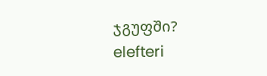ჯგუფში?
elefteri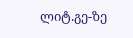ლიტ.გე-ზე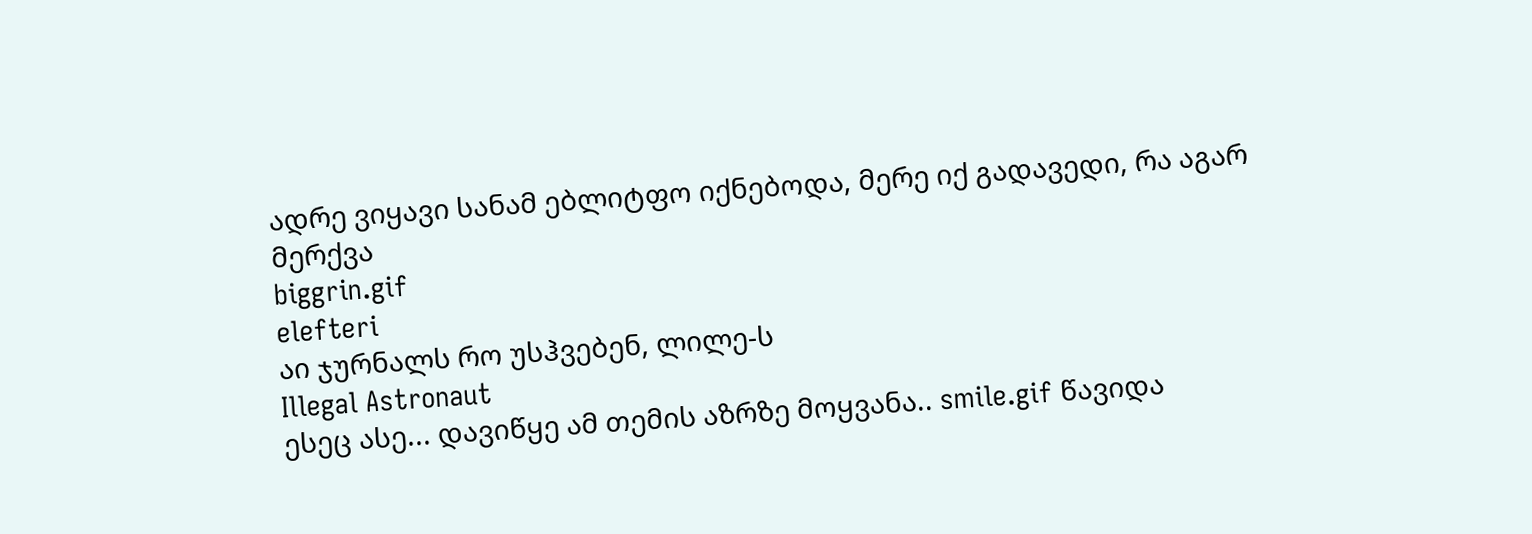ადრე ვიყავი სანამ ებლიტფო იქნებოდა, მერე იქ გადავედი, რა აგარ მერქვა
biggrin.gif
elefteri
აი ჯურნალს რო უსჰვებენ, ლილე-ს
Illegal Astronaut
ესეც ასე... დავიწყე ამ თემის აზრზე მოყვანა.. smile.gif წავიდა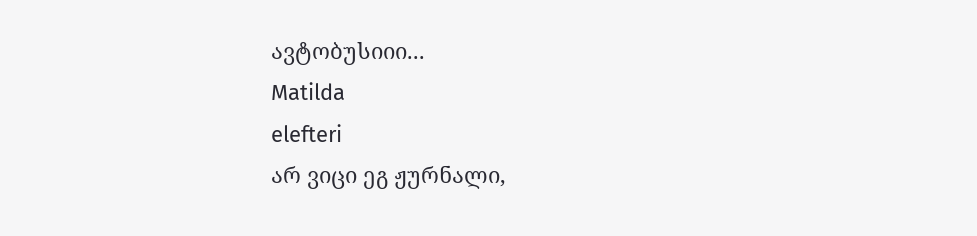ავტობუსიიი...
Matilda
elefteri
არ ვიცი ეგ ჟურნალი,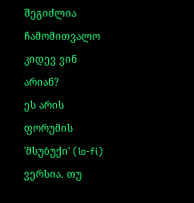შეგიძლია ჩამომითვალო კიდევ ვინ არიან?
ეს არის ფორუმის 'მსუბუქი' (lo-fi) ვერსია. თუ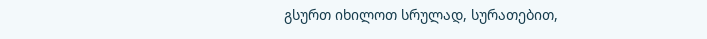გსურთ იხილოთ სრულად, სურათებით,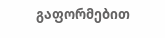გაფორმებით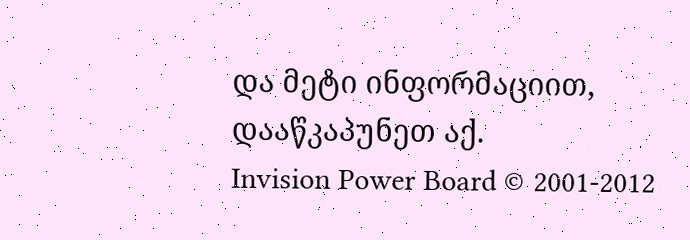და მეტი ინფორმაციით, დააწკაპუნეთ აქ.
Invision Power Board © 2001-2012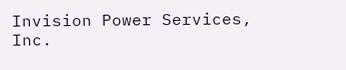Invision Power Services, Inc.